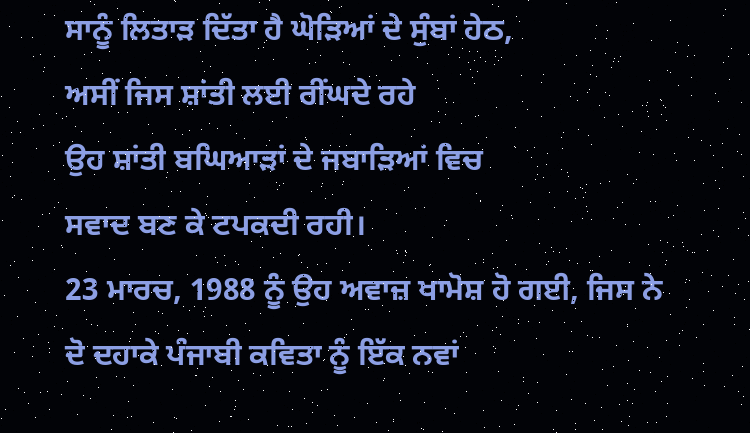ਸਾਨੂੰ ਲਿਤਾੜ ਦਿੱਤਾ ਹੈ ਘੋੜਿਆਂ ਦੇ ਸੁੰਬਾਂ ਹੇਠ,
ਅਸੀਂ ਜਿਸ ਸ਼ਾਂਤੀ ਲਈ ਰੀਂਘਦੇ ਰਹੇ
ਉਹ ਸ਼ਾਂਤੀ ਬਘਿਆੜਾਂ ਦੇ ਜਬਾੜਿਆਂ ਵਿਚ
ਸਵਾਦ ਬਣ ਕੇ ਟਪਕਦੀ ਰਹੀ।
23 ਮਾਰਚ, 1988 ਨੂੰ ਉਹ ਅਵਾਜ਼ ਖਾਮੋਸ਼ ਹੋ ਗਈ, ਜਿਸ ਨੇ ਦੋ ਦਹਾਕੇ ਪੰਜਾਬੀ ਕਵਿਤਾ ਨੂੰ ਇੱਕ ਨਵਾਂ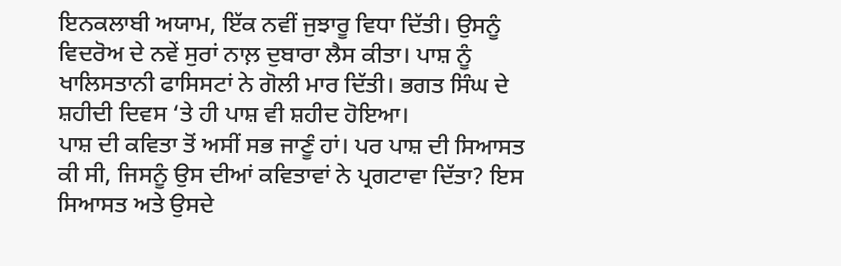ਇਨਕਲਾਬੀ ਅਯਾਮ, ਇੱਕ ਨਵੀਂ ਜੁਝਾਰੂ ਵਿਧਾ ਦਿੱਤੀ। ਉਸਨੂੰ ਵਿਦਰੋਅ ਦੇ ਨਵੇਂ ਸੁਰਾਂ ਨਾਲ਼ ਦੁਬਾਰਾ ਲੈਸ ਕੀਤਾ। ਪਾਸ਼ ਨੂੰ ਖਾਲਿਸਤਾਨੀ ਫਾਸਿਸਟਾਂ ਨੇ ਗੋਲੀ ਮਾਰ ਦਿੱਤੀ। ਭਗਤ ਸਿੰਘ ਦੇ ਸ਼ਹੀਦੀ ਦਿਵਸ ‘ਤੇ ਹੀ ਪਾਸ਼ ਵੀ ਸ਼ਹੀਦ ਹੋਇਆ।
ਪਾਸ਼ ਦੀ ਕਵਿਤਾ ਤੋਂ ਅਸੀਂ ਸਭ ਜਾਣੂੰ ਹਾਂ। ਪਰ ਪਾਸ਼ ਦੀ ਸਿਆਸਤ ਕੀ ਸੀ, ਜਿਸਨੂੰ ਉਸ ਦੀਆਂ ਕਵਿਤਾਵਾਂ ਨੇ ਪ੍ਰਗਟਾਵਾ ਦਿੱਤਾ? ਇਸ ਸਿਆਸਤ ਅਤੇ ਉਸਦੇ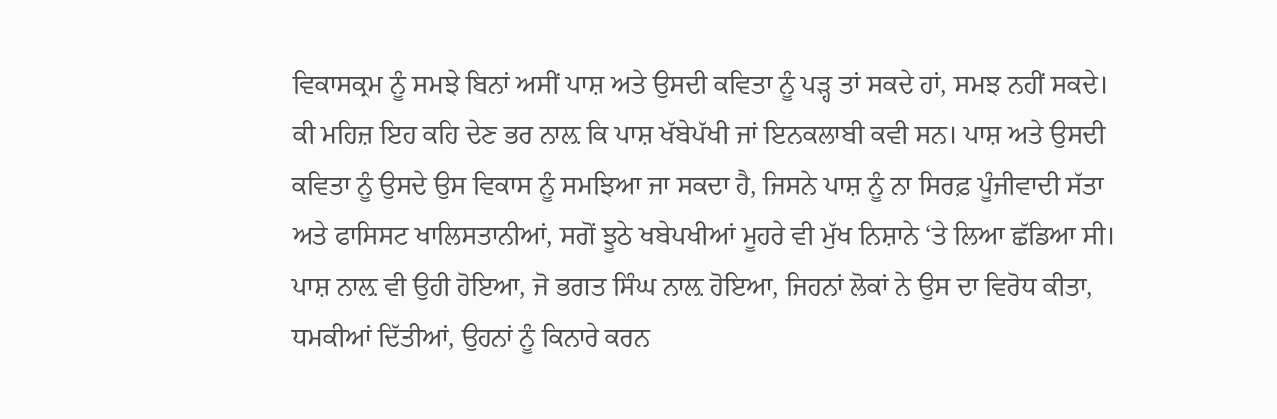ਵਿਕਾਸਕ੍ਰਮ ਨੂੰ ਸਮਝੇ ਬਿਨਾਂ ਅਸੀਂ ਪਾਸ਼ ਅਤੇ ਉਸਦੀ ਕਵਿਤਾ ਨੂੰ ਪੜ੍ਹ ਤਾਂ ਸਕਦੇ ਹਾਂ, ਸਮਝ ਨਹੀਂ ਸਕਦੇ। ਕੀ ਮਹਿਜ਼ ਇਹ ਕਹਿ ਦੇਣ ਭਰ ਨਾਲ਼ ਕਿ ਪਾਸ਼ ਖੱਬੇਪੱਖੀ ਜਾਂ ਇਨਕਲਾਬੀ ਕਵੀ ਸਨ। ਪਾਸ਼ ਅਤੇ ਉਸਦੀ ਕਵਿਤਾ ਨੂੰ ਉਸਦੇ ਉਸ ਵਿਕਾਸ ਨੂੰ ਸਮਝਿਆ ਜਾ ਸਕਦਾ ਹੈ, ਜਿਸਨੇ ਪਾਸ਼ ਨੂੰ ਨਾ ਸਿਰਫ਼ ਪੂੰਜੀਵਾਦੀ ਸੱਤਾ ਅਤੇ ਫਾਸਿਸਟ ਖਾਲਿਸਤਾਨੀਆਂ, ਸਗੋਂ ਝੂਠੇ ਖਬੇਪਖੀਆਂ ਮੂਹਰੇ ਵੀ ਮੁੱਖ ਨਿਸ਼ਾਨੇ ‘ਤੇ ਲਿਆ ਛੱਡਿਆ ਸੀ।
ਪਾਸ਼ ਨਾਲ਼ ਵੀ ਉਹੀ ਹੋਇਆ, ਜੋ ਭਗਤ ਸਿੰਘ ਨਾਲ਼ ਹੋਇਆ, ਜਿਹਨਾਂ ਲੋਕਾਂ ਨੇ ਉਸ ਦਾ ਵਿਰੋਧ ਕੀਤਾ, ਧਮਕੀਆਂ ਦਿੱਤੀਆਂ, ਉਹਨਾਂ ਨੂੰ ਕਿਨਾਰੇ ਕਰਨ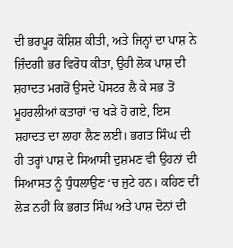ਦੀ ਭਰਪੂਰ ਕੋਸ਼ਿਸ਼ ਕੀਤੀ, ਅਤੇ ਜਿਨ੍ਹਾਂ ਦਾ ਪਾਸ਼ ਨੇ ਜ਼ਿੰਦਗੀ ਭਰ ਵਿਰੋਧ ਕੀਤਾ, ਉਹੀ ਲੋਕ ਪਾਸ਼ ਦੀ ਸ਼ਹਾਦਤ ਮਗਰੋਂ ਉਸਦੇ ਪੋਸਟਰ ਲੈ ਕੇ ਸਭ ਤੋਂ ਮੂਹਰਲੀਆਂ ਕਤਾਰਾਂ ‘ਚ ਖੜੇ ਹੋ ਗਏ, ਇਸ ਸ਼ਹਾਦਤ ਦਾ ਲਾਹਾ ਲੈਣ ਲਈ। ਭਗਤ ਸਿੰਘ ਦੀ ਹੀ ਤਰ੍ਹਾਂ ਪਾਸ਼ ਦੇ ਸਿਆਸੀ ਦੁਸ਼ਮਣ ਵੀ ਉਹਨਾਂ ਦੀ ਸਿਆਸਤ ਨੂੰ ਧੁੰਧਲਾਉਣ ‘ਚ ਜੁਟੇ ਹਨ। ਕਹਿਣ ਦੀ ਲੋੜ ਨਹੀਂ ਕਿ ਭਗਤ ਸਿੰਘ ਅਤੇ ਪਾਸ਼ ਦੋਨਾਂ ਦੀ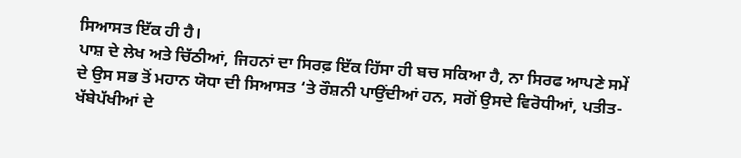ਸਿਆਸਤ ਇੱਕ ਹੀ ਹੈ।
ਪਾਸ਼ ਦੇ ਲੇਖ ਅਤੇ ਚਿੱਠੀਆਂ, ਜਿਹਨਾਂ ਦਾ ਸਿਰਫ਼ ਇੱਕ ਹਿੱਸਾ ਹੀ ਬਚ ਸਕਿਆ ਹੈ, ਨਾ ਸਿਰਫ ਆਪਣੇ ਸਮੇਂ ਦੇ ਉਸ ਸਭ ਤੋਂ ਮਹਾਨ ਯੋਧਾ ਦੀ ਸਿਆਸਤ ‘ਤੇ ਰੌਸ਼ਨੀ ਪਾਉਂਦੀਆਂ ਹਨ, ਸਗੋਂ ਉਸਦੇ ਵਿਰੋਧੀਆਂ, ਪਤੀਤ-ਖੱਬੇਪੱਖੀਆਂ ਦੇ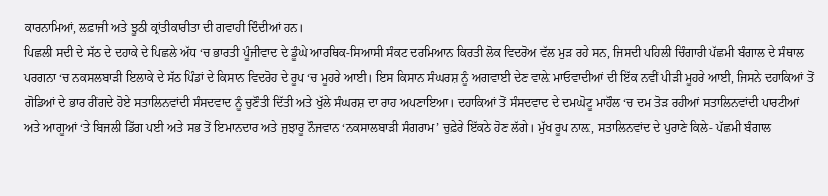ਕਾਰਨਾਮਿਆਂ, ਲਫ਼ਾਜੀ ਅਤੇ ਝੂਠੀ ਕ੍ਰਾਂਤੀਕਾਰੀਤਾ ਦੀ ਗਵਾਹੀ ਦਿੰਦੀਆਂ ਹਨ।
ਪਿਛਲੀ ਸਦੀ ਦੇ ਸੱਠ ਦੇ ਦਹਾਕੇ ਦੇ ਪਿਛਲੇ ਅੱਧ ‘ਚ ਭਾਰਤੀ ਪੂੰਜੀਵਾਦ ਦੇ ਡੂੰਘੇ ਆਰਥਿਕ-ਸਿਆਸੀ ਸੰਕਟ ਦਰਮਿਆਨ ਕਿਰਤੀ ਲੋਕ ਵਿਦਰੋਅ ਵੱਲ ਮੁੜ ਰਹੇ ਸਨ, ਜਿਸਦੀ ਪਹਿਲੀ ਚਿੰਗਾਰੀ ਪੱਛਮੀ ਬੰਗਾਲ ਦੇ ਸੰਥਾਲ ਪਰਗਨਾ ‘ਚ ਨਕਸਲਬਾੜੀ ਇਲਾਕੇ ਦੇ ਸੱਠ ਪਿੰਡਾਂ ਦੇ ਕਿਸਾਨ ਵਿਦਰੋਹ ਦੇ ਰੂਪ ‘ਚ ਮੂਹਰੇ ਆਈ। ਇਸ ਕਿਸਾਨ ਸੰਘਰਸ਼ ਨੂੰ ਅਗਵਾਈ ਦੇਣ ਵਾਲ਼ੇ ਮਾਓਵਾਦੀਆਂ ਦੀ ਇੱਕ ਨਵੀਂ ਪੀੜੀ ਮੂਹਰੇ ਆਈ, ਜਿਸਨੇ ਦਹਾਕਿਆਂ ਤੋਂ ਗੋਡਿਆਂ ਦੇ ਭਾਰ ਰੀਂਗਦੇ ਹੋਏ ਸਤਾਲਿਨਵਾਂਦੀ ਸੰਸਦਵਾਦ ਨੂੰ ਚੁਣੌਤੀ ਦਿੱਤੀ ਅਤੇ ਖੁੱਲੇ ਸੰਘਰਸ਼ ਦਾ ਰਾਹ ਅਪਣਾਇਆ। ਦਹਾਕਿਆਂ ਤੋਂ ਸੰਸਦਵਾਦ ਦੇ ਦਮਘੋਟੂ ਮਾਹੌਲ ‘ਚ ਦਮ ਤੋੜ ਰਹੀਆਂ ਸਤਾਲਿਨਵਾਂਦੀ ਪਾਰਟੀਆਂ ਅਤੇ ਆਗੂਆਂ ‘ਤੇ ਬਿਜਲੀ ਡਿੱਗ ਪਈ ਅਤੇ ਸਭ ਤੋਂ ਇਮਾਨਦਾਰ ਅਤੇ ਜੁਝਾਰੂ ਨੌਜਵਾਨ ‘ਨਕਸਾਲਬਾੜੀ ਸੰਗਰਾਮ’ ਚੁਫ਼ੇਰੇ ਇੱਕਠੇ ਹੋਣ ਲੱਗੇ। ਮੁੱਖ ਰੂਪ ਨਾਲ਼, ਸਤਾਲਿਨਵਾਂਦ ਦੇ ਪੁਰਾਣੇ ਕਿਲੇ- ਪੱਛਮੀ ਬੰਗਾਲ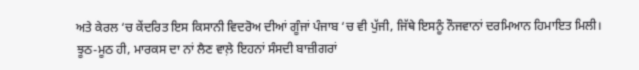ਅਤੇ ਕੇਰਲ ‘ਚ ਕੇਂਦਰਿਤ ਇਸ ਕਿਸਾਨੀ ਵਿਦਰੋਅ ਦੀਆਂ ਗੂੰਜਾਂ ਪੰਜਾਬ ‘ਚ ਵੀ ਪੁੱਜੀ, ਜਿੱਥੇ ਇਸਨੂੰ ਨੌਜਵਾਨਾਂ ਦਰਮਿਆਨ ਹਿਮਾਇਤ ਮਿਲੀ।
ਝੂਠ-ਮੂਠ ਹੀ, ਮਾਰਕਸ ਦਾ ਨਾਂ ਲੈਣ ਵਾਲ਼ੇ ਇਹਨਾਂ ਸੰਸਦੀ ਬਾਜ਼ੀਗਰਾਂ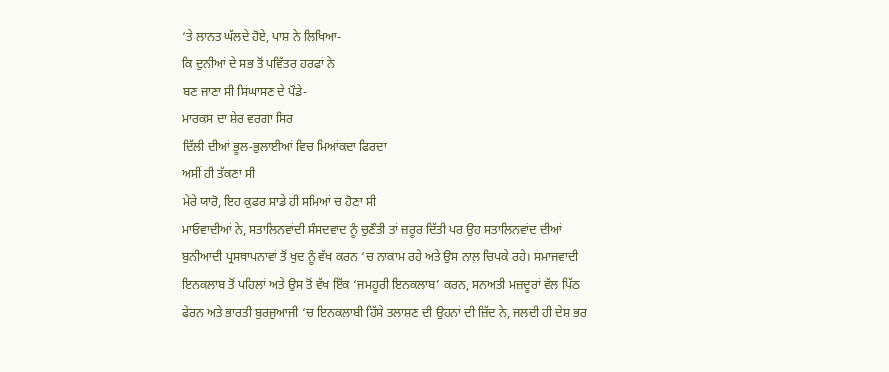‘ਤੇ ਲਾਨਤ ਘੱਲਦੇ ਹੋਏ, ਪਾਸ਼ ਨੇ ਲਿਖਿਆ-
ਕਿ ਦੁਨੀਆਂ ਦੇ ਸਭ ਤੋਂ ਪਵਿੱਤਰ ਹਰਫਾਂ ਨੇ
ਬਣ ਜਾਣਾ ਸੀ ਸਿਂਘਾਸਣ ਦੇ ਪੌਡੇ-
ਮਾਰਕਸ ਦਾ ਸ਼ੇਰ ਵਰਗਾ ਸਿਰ
ਦਿੱਲੀ ਦੀਆਂ ਭੂਲ-ਭੁਲਾਈਆਂ ਵਿਚ ਮਿਆਂਕਦਾ ਫਿਰਦਾ
ਅਸੀਂ ਹੀ ਤੱਕਣਾ ਸੀ
ਮੇਰੇ ਯਾਰੋ, ਇਹ ਕੁਫਰ ਸਾਡੇ ਹੀ ਸਮਿਆਂ ਚ ਹੋਣਾ ਸੀ
ਮਾਓਵਾਦੀਆਂ ਨੇ, ਸਤਾਲਿਨਵਾਂਦੀ ਸੰਸਦਵਾਦ ਨੂੰ ਚੁਣੌਤੀ ਤਾਂ ਜ਼ਰੂਰ ਦਿੱਤੀ ਪਰ ਉਹ ਸਤਾਲਿਨਵਾਂਦ ਦੀਆਂ ਬੁਨੀਆਦੀ ਪ੍ਰਸਥਾਪਨਾਵਾਂ ਤੋਂ ਖੁਦ ਨੂੰ ਵੱਖ ਕਰਨ ‘ਚ ਨਾਕਾਮ ਰਹੇ ਅਤੇ ਉਸ ਨਾਲ਼ ਚਿਪਕੇ ਰਹੇ। ਸਮਾਜਵਾਦੀ ਇਨਕਲਾਬ ਤੋਂ ਪਹਿਲਾਂ ਅਤੇ ਉਸ ਤੋਂ ਵੱਖ ਇੱਕ ‘ਜਮਹੂਰੀ ਇਨਕਲਾਬ’ ਕਰਨ, ਸਨਅਤੀ ਮਜ਼ਦੂਰਾਂ ਵੱਲ ਪਿੱਠ ਫੇਰਨ ਅਤੇ ਭਾਰਤੀ ਬੁਰਜੁਆਜੀ ‘ਚ ਇਨਕਲਾਬੀ ਹਿੱਸੇ ਤਲਾਸ਼ਣ ਦੀ ਉਹਨਾਂ ਦੀ ਜ਼ਿੱਦ ਨੇ, ਜਲਦੀ ਹੀ ਦੇਸ਼ ਭਰ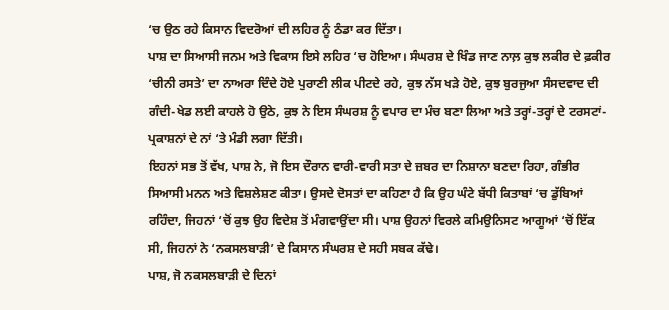‘ਚ ਉਠ ਰਹੇ ਕਿਸਾਨ ਵਿਦਰੋਆਂ ਦੀ ਲਹਿਰ ਨੂੰ ਠੰਡਾ ਕਰ ਦਿੱਤਾ।
ਪਾਸ਼ ਦਾ ਸਿਆਸੀ ਜਨਮ ਅਤੇ ਵਿਕਾਸ ਇਸੇ ਲਹਿਰ ‘ਚ ਹੋਇਆ। ਸੰਘਰਸ਼ ਦੇ ਖਿੰਡ ਜਾਣ ਨਾਲ਼ ਕੁਝ ਲਕੀਰ ਦੇ ਫ਼ਕੀਰ ‘ਚੀਨੀ ਰਸਤੇ’ ਦਾ ਨਾਅਰਾ ਦਿੰਦੇ ਹੋਏ ਪੁਰਾਣੀ ਲੀਕ ਪੀਟਦੇ ਰਹੇ, ਕੁਝ ਨੱਸ ਖੜੇ ਹੋਏ, ਕੁਝ ਬੁਰਜੁਆ ਸੰਸਦਵਾਦ ਦੀ ਗੰਦੀ-ਖੇਡ ਲਈ ਕਾਹਲੇ ਹੋ ਉਠੇ, ਕੁਝ ਨੇ ਇਸ ਸੰਘਰਸ਼ ਨੂੰ ਵਪਾਰ ਦਾ ਮੰਚ ਬਣਾ ਲਿਆ ਅਤੇ ਤਰ੍ਹਾਂ-ਤਰ੍ਹਾਂ ਦੇ ਟਰਸਟਾਂ-ਪ੍ਰਕਾਸ਼ਨਾਂ ਦੇ ਨਾਂ ‘ਤੇ ਮੰਡੀ ਲਗਾ ਦਿੱਤੀ।
ਇਹਨਾਂ ਸਭ ਤੋਂ ਵੱਖ, ਪਾਸ਼ ਨੇ, ਜੋ ਇਸ ਦੌਰਾਨ ਵਾਰੀ-ਵਾਰੀ ਸਤਾ ਦੇ ਜ਼ਬਰ ਦਾ ਨਿਸ਼ਾਨਾ ਬਣਦਾ ਰਿਹਾ, ਗੰਭੀਰ ਸਿਆਸੀ ਮਨਨ ਅਤੇ ਵਿਸ਼ਲੇਸ਼ਣ ਕੀਤਾ। ਉਸਦੇ ਦੋਸਤਾਂ ਦਾ ਕਹਿਣਾ ਹੈ ਕਿ ਉਹ ਘੰਟੇ ਬੱਧੀ ਕਿਤਾਬਾਂ ‘ਚ ਡੁੱਬਿਆਂ ਰਹਿੰਦਾ, ਜਿਹਨਾਂ ‘ਚੋਂ ਕੁਝ ਉਹ ਵਿਦੇਸ਼ ਤੋਂ ਮੰਗਵਾਉਂਦਾ ਸੀ। ਪਾਸ਼ ਉਹਨਾਂ ਵਿਰਲੇ ਕਮਿਉਨਿਸਟ ਆਗੂਆਂ ‘ਚੋਂ ਇੱਕ ਸੀ, ਜਿਹਨਾਂ ਨੇ ‘ਨਕਸਲਬਾੜੀ’ ਦੇ ਕਿਸਾਨ ਸੰਘਰਸ਼ ਦੇ ਸਹੀ ਸਬਕ ਕੱਢੇ।
ਪਾਸ਼, ਜੋ ਨਕਸਲਬਾੜੀ ਦੇ ਦਿਨਾਂ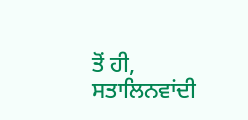ਤੋਂ ਹੀ, ਸਤਾਲਿਨਵਾਂਦੀ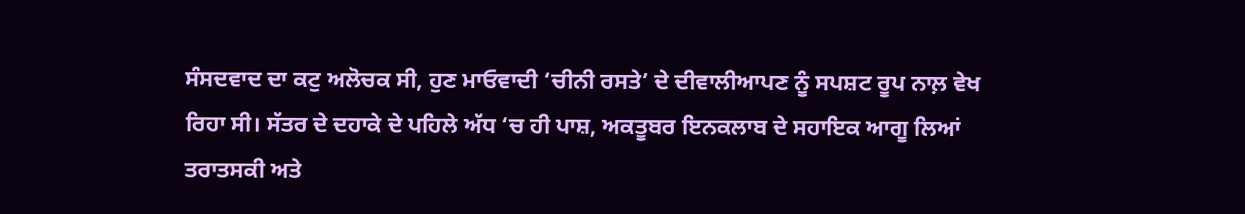ਸੰਸਦਵਾਦ ਦਾ ਕਟੁ ਅਲੋਚਕ ਸੀ, ਹੁਣ ਮਾਓਵਾਦੀ ‘ਚੀਨੀ ਰਸਤੇ’ ਦੇ ਦੀਵਾਲੀਆਪਣ ਨੂੰ ਸਪਸ਼ਟ ਰੂਪ ਨਾਲ਼ ਵੇਖ ਰਿਹਾ ਸੀ। ਸੱਤਰ ਦੇ ਦਹਾਕੇ ਦੇ ਪਹਿਲੇ ਅੱਧ ‘ਚ ਹੀ ਪਾਸ਼, ਅਕਤੂਬਰ ਇਨਕਲਾਬ ਦੇ ਸਹਾਇਕ ਆਗੂ ਲਿਆਂ ਤਰਾਤਸਕੀ ਅਤੇ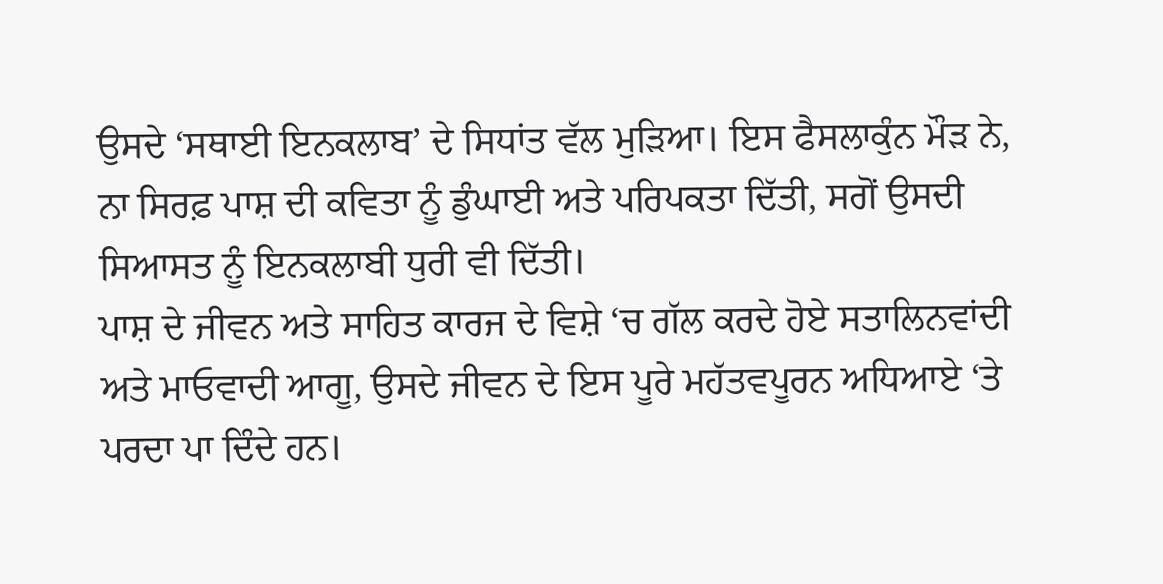ਉਸਦੇ ‘ਸਥਾਈ ਇਨਕਲਾਬ’ ਦੇ ਸਿਧਾਂਤ ਵੱਲ ਮੁੜਿਆ। ਇਸ ਫੈਸਲਾਕੁੰਨ ਮੌੜ ਨੇ, ਨਾ ਸਿਰਫ਼ ਪਾਸ਼ ਦੀ ਕਵਿਤਾ ਨੂੰ ਡੁੰਘਾਈ ਅਤੇ ਪਰਿਪਕਤਾ ਦਿੱਤੀ, ਸਗੋਂ ਉਸਦੀ ਸਿਆਸਤ ਨੂੰ ਇਨਕਲਾਬੀ ਧੁਰੀ ਵੀ ਦਿੱਤੀ।
ਪਾਸ਼ ਦੇ ਜੀਵਨ ਅਤੇ ਸਾਹਿਤ ਕਾਰਜ ਦੇ ਵਿਸ਼ੇ ‘ਚ ਗੱਲ ਕਰਦੇ ਹੋਏ ਸਤਾਲਿਨਵਾਂਦੀ ਅਤੇ ਮਾਓਵਾਦੀ ਆਗੂ, ਉਸਦੇ ਜੀਵਨ ਦੇ ਇਸ ਪੂਰੇ ਮਹੱਤਵਪੂਰਨ ਅਧਿਆਏ ‘ਤੇ ਪਰਦਾ ਪਾ ਦਿੰਦੇ ਹਨ।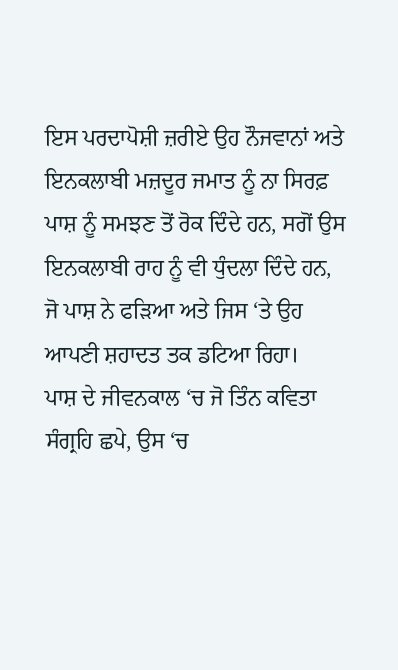ਇਸ ਪਰਦਾਪੋਸ਼ੀ ਜ਼ਰੀਏ ਉਹ ਨੌਜਵਾਨਾਂ ਅਤੇ ਇਨਕਲਾਬੀ ਮਜ਼ਦੂਰ ਜਮਾਤ ਨੂੰ ਨਾ ਸਿਰਫ਼ ਪਾਸ਼ ਨੂੰ ਸਮਝਣ ਤੋਂ ਰੋਕ ਦਿੰਦੇ ਹਨ, ਸਗੋਂ ਉਸ ਇਨਕਲਾਬੀ ਰਾਹ ਨੂੰ ਵੀ ਧੁੰਦਲਾ ਦਿੰਦੇ ਹਨ, ਜੋ ਪਾਸ਼ ਨੇ ਫਡ਼ਿਆ ਅਤੇ ਜਿਸ ‘ਤੇ ਉਹ ਆਪਣੀ ਸ਼ਹਾਦਤ ਤਕ ਡਟਿਆ ਰਿਹਾ।
ਪਾਸ਼ ਦੇ ਜੀਵਨਕਾਲ ‘ਚ ਜੋ ਤਿੰਨ ਕਵਿਤਾ ਸੰਗ੍ਰਹਿ ਛਪੇ, ਉਸ ‘ਚ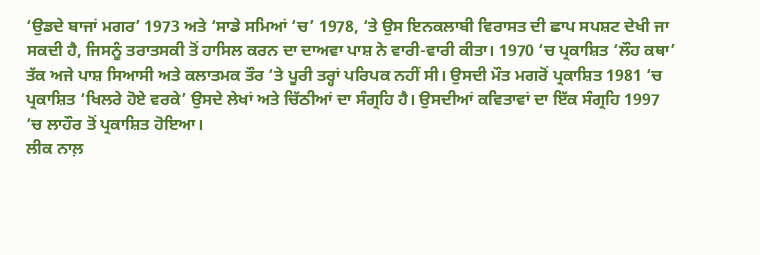‘ਉਡਦੇ ਬਾਜਾਂ ਮਗਰ’ 1973 ਅਤੇ ‘ਸਾਡੇ ਸਮਿਆਂ ‘ਚ’ 1978, ‘ਤੇ ਉਸ ਇਨਕਲਾਬੀ ਵਿਰਾਸਤ ਦੀ ਛਾਪ ਸਪਸ਼ਟ ਦੇਖੀ ਜਾ ਸਕਦੀ ਹੈ, ਜਿਸਨੂੰ ਤਰਾਤਸਕੀ ਤੋਂ ਹਾਸਿਲ ਕਰਨ ਦਾ ਦਾਅਵਾ ਪਾਸ਼ ਨੇ ਵਾਰੀ-ਵਾਰੀ ਕੀਤਾ। 1970 ‘ਚ ਪ੍ਰਕਾਸ਼ਿਤ ‘ਲੌਹ ਕਥਾ’ ਤੱਕ ਅਜੇ ਪਾਸ਼ ਸਿਆਸੀ ਅਤੇ ਕਲਾਤਮਕ ਤੌਰ ‘ਤੇ ਪੂਰੀ ਤਰ੍ਹਾਂ ਪਰਿਪਕ ਨਹੀਂ ਸੀ। ਉਸਦੀ ਮੌਤ ਮਗਰੋਂ ਪ੍ਰਕਾਸ਼ਿਤ 1981 ‘ਚ ਪ੍ਰਕਾਸ਼ਿਤ ‘ਖਿਲਰੇ ਹੋਏ ਵਰਕੇ’ ਉਸਦੇ ਲੇਖਾਂ ਅਤੇ ਚਿੱਠੀਆਂ ਦਾ ਸੰਗ੍ਰਹਿ ਹੈ। ਉਸਦੀਆਂ ਕਵਿਤਾਵਾਂ ਦਾ ਇੱਕ ਸੰਗ੍ਰਹਿ 1997 ‘ਚ ਲਾਹੌਰ ਤੋਂ ਪ੍ਰਕਾਸ਼ਿਤ ਹੋਇਆ।
ਲੀਕ ਨਾਲ਼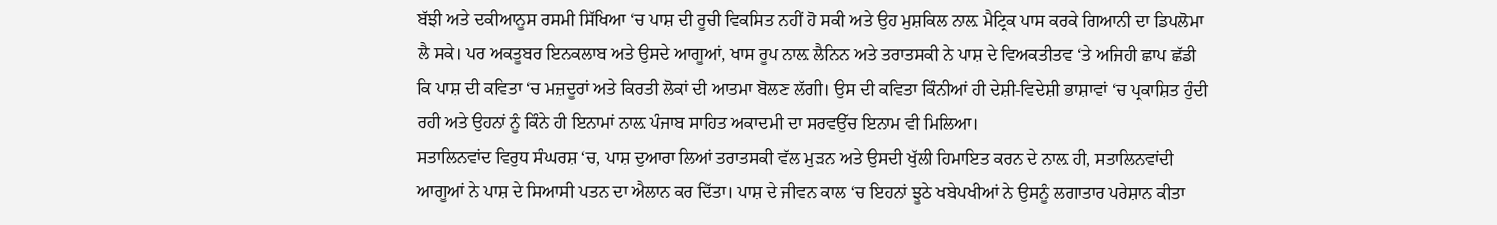ਬੱਝੀ ਅਤੇ ਦਕੀਆਨੂਸ ਰਸਮੀ ਸਿੱਖਿਆ ‘ਚ ਪਾਸ਼ ਦੀ ਰੂਚੀ ਵਿਕਸਿਤ ਨਹੀਂ ਹੋ ਸਕੀ ਅਤੇ ਉਹ ਮੁਸ਼ਕਿਲ ਨਾਲ਼ ਮੈਟ੍ਰਿਕ ਪਾਸ ਕਰਕੇ ਗਿਆਨੀ ਦਾ ਡਿਪਲੋਮਾ ਲੈ ਸਕੇ। ਪਰ ਅਕਤੂਬਰ ਇਨਕਲਾਬ ਅਤੇ ਉਸਦੇ ਆਗੂਆਂ, ਖਾਸ ਰੂਪ ਨਾਲ਼ ਲੈਨਿਨ ਅਤੇ ਤਰਾਤਸਕੀ ਨੇ ਪਾਸ਼ ਦੇ ਵਿਅਕਤੀਤਵ ‘ਤੇ ਅਜਿਹੀ ਛਾਪ ਛੱਡੀ ਕਿ ਪਾਸ਼ ਦੀ ਕਵਿਤਾ ‘ਚ ਮਜ਼ਦੂਰਾਂ ਅਤੇ ਕਿਰਤੀ ਲੋਕਾਂ ਦੀ ਆਤਮਾ ਬੋਲਣ ਲੱਗੀ। ਉਸ ਦੀ ਕਵਿਤਾ ਕਿੰਨੀਆਂ ਹੀ ਦੇਸ਼ੀ-ਵਿਦੇਸ਼ੀ ਭਾਸ਼ਾਵਾਂ ‘ਚ ਪ੍ਰਕਾਸ਼ਿਤ ਹੁੰਦੀ ਰਹੀ ਅਤੇ ਉਹਨਾਂ ਨੂੰ ਕਿੰਨੇ ਹੀ ਇਨਾਮਾਂ ਨਾਲ਼ ਪੰਜਾਬ ਸਾਹਿਤ ਅਕਾਦਮੀ ਦਾ ਸਰਵਉੱਚ ਇਨਾਮ ਵੀ ਮਿਲਿਆ।
ਸਤਾਲਿਨਵਾਂਦ ਵਿਰੁਧ ਸੰਘਰਸ਼ ‘ਚ, ਪਾਸ਼ ਦੁਆਰਾ ਲਿਆਂ ਤਰਾਤਸਕੀ ਵੱਲ ਮੁੜਨ ਅਤੇ ਉਸਦੀ ਖੁੱਲੀ ਹਿਮਾਇਤ ਕਰਨ ਦੇ ਨਾਲ਼ ਹੀ, ਸਤਾਲਿਨਵਾਂਦੀ ਆਗੂਆਂ ਨੇ ਪਾਸ਼ ਦੇ ਸਿਆਸੀ ਪਤਨ ਦਾ ਐਲਾਨ ਕਰ ਦਿੱਤਾ। ਪਾਸ਼ ਦੇ ਜੀਵਨ ਕਾਲ ‘ਚ ਇਹਨਾਂ ਝੂਠੇ ਖਬੇਪਖੀਆਂ ਨੇ ਉਸਨੂੰ ਲਗਾਤਾਰ ਪਰੇਸ਼ਾਨ ਕੀਤਾ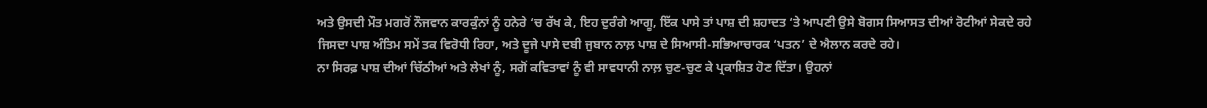ਅਤੇ ਉਸਦੀ ਮੌਤ ਮਗਰੋਂ ਨੌਜਵਾਨ ਕਾਰਕੁੰਨਾਂ ਨੂੰ ਹਨੇਰੇ ‘ਚ ਰੱਖ ਕੇ, ਇਹ ਦੁਰੰਗੇ ਆਗੂ, ਇੱਕ ਪਾਸੇ ਤਾਂ ਪਾਸ਼ ਦੀ ਸ਼ਹਾਦਤ ‘ਤੇ ਆਪਣੀ ਉਸੇ ਬੋਗਸ ਸਿਆਸਤ ਦੀਆਂ ਰੋਟੀਆਂ ਸੇਕਦੇ ਰਹੇ ਜਿਸਦਾ ਪਾਸ਼ ਅੰਤਿਮ ਸਮੇਂ ਤਕ ਵਿਰੋਧੀ ਰਿਹਾ, ਅਤੇ ਦੂਜੇ ਪਾਸੇ ਦਬੀ ਜੁਬਾਨ ਨਾਲ਼ ਪਾਸ਼ ਦੇ ਸਿਆਸੀ-ਸਭਿਆਚਾਰਕ ‘ਪਤਨ’ ਦੇ ਐਲਾਨ ਕਰਦੇ ਰਹੇ।
ਨਾ ਸਿਰਫ਼ ਪਾਸ਼ ਦੀਆਂ ਚਿੱਠੀਆਂ ਅਤੇ ਲੇਖਾਂ ਨੂੰ, ਸਗੋਂ ਕਵਿਤਾਵਾਂ ਨੂੰ ਵੀ ਸਾਵਧਾਨੀ ਨਾਲ਼ ਚੁਣ-ਚੁਣ ਕੇ ਪ੍ਰਕਾਸ਼ਿਤ ਹੋਣ ਦਿੱਤਾ। ਉਹਨਾਂ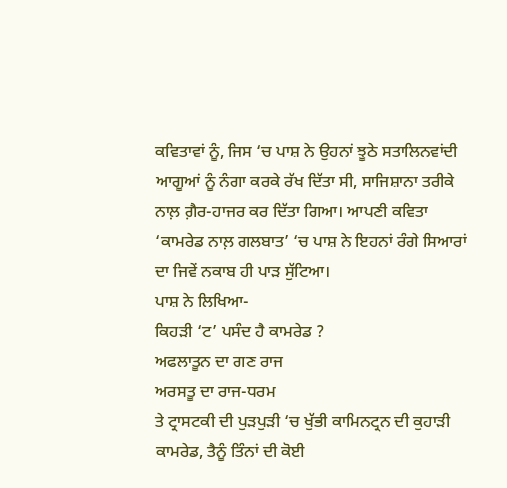ਕਵਿਤਾਵਾਂ ਨੂੰ, ਜਿਸ ‘ਚ ਪਾਸ਼ ਨੇ ਉਹਨਾਂ ਝੂਠੇ ਸਤਾਲਿਨਵਾਂਦੀ ਆਗੂਆਂ ਨੂੰ ਨੰਗਾ ਕਰਕੇ ਰੱਖ ਦਿੱਤਾ ਸੀ, ਸਾਜਿਸ਼ਾਨਾ ਤਰੀਕੇ ਨਾਲ਼ ਗ਼ੈਰ-ਹਾਜਰ ਕਰ ਦਿੱਤਾ ਗਿਆ। ਆਪਣੀ ਕਵਿਤਾ ‘ਕਾਮਰੇਡ ਨਾਲ਼ ਗਲਬਾਤ’ ‘ਚ ਪਾਸ਼ ਨੇ ਇਹਨਾਂ ਰੰਗੇ ਸਿਆਰਾਂ ਦਾ ਜਿਵੇਂ ਨਕਾਬ ਹੀ ਪਾੜ ਸੁੱਟਿਆ।
ਪਾਸ਼ ਨੇ ਲਿਖਿਆ-
ਕਿਹੜੀ ‘ਟ’ ਪਸੰਦ ਹੈ ਕਾਮਰੇਡ ?
ਅਫਲਾਤੂਨ ਦਾ ਗਣ ਰਾਜ
ਅਰਸਤੂ ਦਾ ਰਾਜ-ਧਰਮ
ਤੇ ਟ੍ਰਾਸਟਕੀ ਦੀ ਪੁੜਪੁੜੀ ‘ਚ ਖੁੱਭੀ ਕਾਮਿਨਟ੍ਰਨ ਦੀ ਕੁਹਾੜੀ
ਕਾਮਰੇਡ, ਤੈਨੂੰ ਤਿੰਨਾਂ ਦੀ ਕੋਈ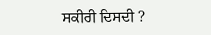ਸਕੀਰੀ ਦਿਸਦੀ ?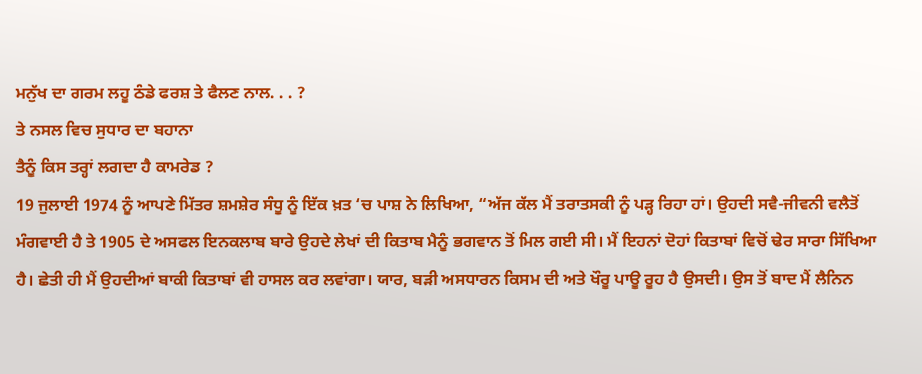ਮਨੁੱਖ ਦਾ ਗਰਮ ਲਹੂ ਠੰਡੇ ਫਰਸ਼ ਤੇ ਫੈਲਣ ਨਾਲ. . . ?
ਤੇ ਨਸਲ ਵਿਚ ਸੁਧਾਰ ਦਾ ਬਹਾਨਾ
ਤੈਨੂੰ ਕਿਸ ਤਰ੍ਹਾਂ ਲਗਦਾ ਹੈ ਕਾਮਰੇਡ ?
19 ਜੁਲਾਈ 1974 ਨੂੰ ਆਪਣੇ ਮਿੱਤਰ ਸ਼ਮਸ਼ੇਰ ਸੰਧੂ ਨੂੰ ਇੱਕ ਖ਼ਤ ‘ਚ ਪਾਸ਼ ਨੇ ਲਿਖਿਆ, “ਅੱਜ ਕੱਲ ਮੈਂ ਤਰਾਤਸਕੀ ਨੂੰ ਪੜ੍ਹ ਰਿਹਾ ਹਾਂ। ਉਹਦੀ ਸਵੈ-ਜੀਵਨੀ ਵਲੈਤੋਂ ਮੰਗਵਾਈ ਹੈ ਤੇ 1905 ਦੇ ਅਸਫਲ ਇਨਕਲਾਬ ਬਾਰੇ ਉਹਦੇ ਲੇਖਾਂ ਦੀ ਕਿਤਾਬ ਮੈਨੂੰ ਭਗਵਾਨ ਤੋਂ ਮਿਲ ਗਈ ਸੀ। ਮੈਂ ਇਹਨਾਂ ਦੋਹਾਂ ਕਿਤਾਬਾਂ ਵਿਚੋਂ ਢੇਰ ਸਾਰਾ ਸਿੱਖਿਆ ਹੈ। ਛੇਤੀ ਹੀ ਮੈਂ ਉਹਦੀਆਂ ਬਾਕੀ ਕਿਤਾਬਾਂ ਵੀ ਹਾਸਲ ਕਰ ਲਵਾਂਗਾ। ਯਾਰ, ਬੜੀ ਅਸਧਾਰਨ ਕਿਸਮ ਦੀ ਅਤੇ ਖੌਰੂ ਪਾਊ ਰੂਹ ਹੈ ਉਸਦੀ। ਉਸ ਤੋਂ ਬਾਦ ਮੈਂ ਲੈਨਿਨ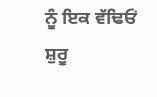ਨੂੰ ਇਕ ਵੱਢਿਓਂ ਸ਼ੁਰੂ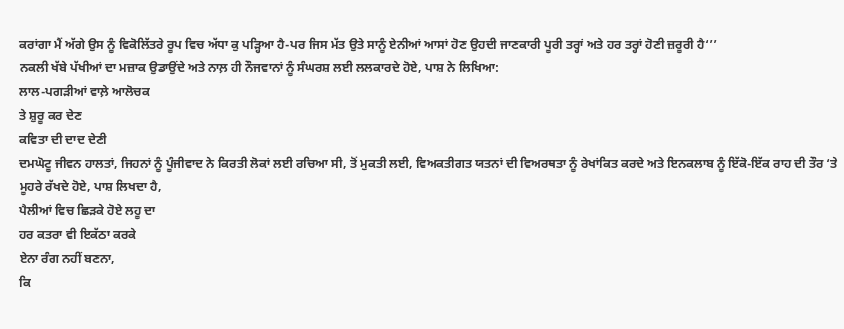ਕਰਾਂਗਾ ਮੈਂ ਅੱਗੇ ਉਸ ਨੂੰ ਵਿਕੋਲਿੱਤਰੇ ਰੂਪ ਵਿਚ ਅੱਧਾ ਕੁ ਪੜ੍ਹਿਆ ਹੈ-ਪਰ ਜਿਸ ਮੱਤ ਉਤੇ ਸਾਨੂੰ ਏਨੀਆਂ ਆਸਾਂ ਹੋਣ ਉਹਦੀ ਜਾਣਕਾਰੀ ਪੂਰੀ ਤਰ੍ਹਾਂ ਅਤੇ ਹਰ ਤਰ੍ਹਾਂ ਹੋਣੀ ਜ਼ਰੂਰੀ ਹੈ‘’’
ਨਕਲੀ ਖੱਬੇ ਪੱਖੀਆਂ ਦਾ ਮਜ਼ਾਕ ਉਡਾਉਂਦੇ ਅਤੇ ਨਾਲ਼ ਹੀ ਨੌਜਵਾਨਾਂ ਨੂੰ ਸੰਘਰਸ਼ ਲਈ ਲਲਕਾਰਦੇ ਹੋਏ, ਪਾਸ਼ ਨੇ ਲਿਖਿਆ:
ਲਾਲ-ਪਗੜੀਆਂ ਵਾਲ਼ੇ ਆਲੋਚਕ
ਤੇ ਸ਼ੁਰੂ ਕਰ ਦੇਣ
ਕਵਿਤਾ ਦੀ ਦਾਦ ਦੇਣੀ
ਦਮਘੋਟੂ ਜੀਵਨ ਹਾਲਤਾਂ, ਜਿਹਨਾਂ ਨੂੰ ਪੂੰਜੀਵਾਦ ਨੇ ਕਿਰਤੀ ਲੋਕਾਂ ਲਈ ਰਚਿਆ ਸੀ, ਤੋਂ ਮੁਕਤੀ ਲਈ, ਵਿਅਕਤੀਗਤ ਯਤਨਾਂ ਦੀ ਵਿਅਰਥਤਾ ਨੂੰ ਰੇਖਾਂਕਿਤ ਕਰਦੇ ਅਤੇ ਇਨਕਲਾਬ ਨੂੰ ਇੱਕੋ-ਇੱਕ ਰਾਹ ਦੀ ਤੌਰ ‘ਤੇ ਮੂਹਰੇ ਰੱਖਦੇ ਹੋਏ, ਪਾਸ਼ ਲਿਖਦਾ ਹੈ,
ਪੈਲੀਆਂ ਵਿਚ ਛਿੜਕੇ ਹੋਏ ਲਹੂ ਦਾ
ਹਰ ਕਤਰਾ ਵੀ ਇਕੱਠਾ ਕਰਕੇ
ਏਨਾ ਰੰਗ ਨਹੀਂ ਬਣਨਾ,
ਕਿ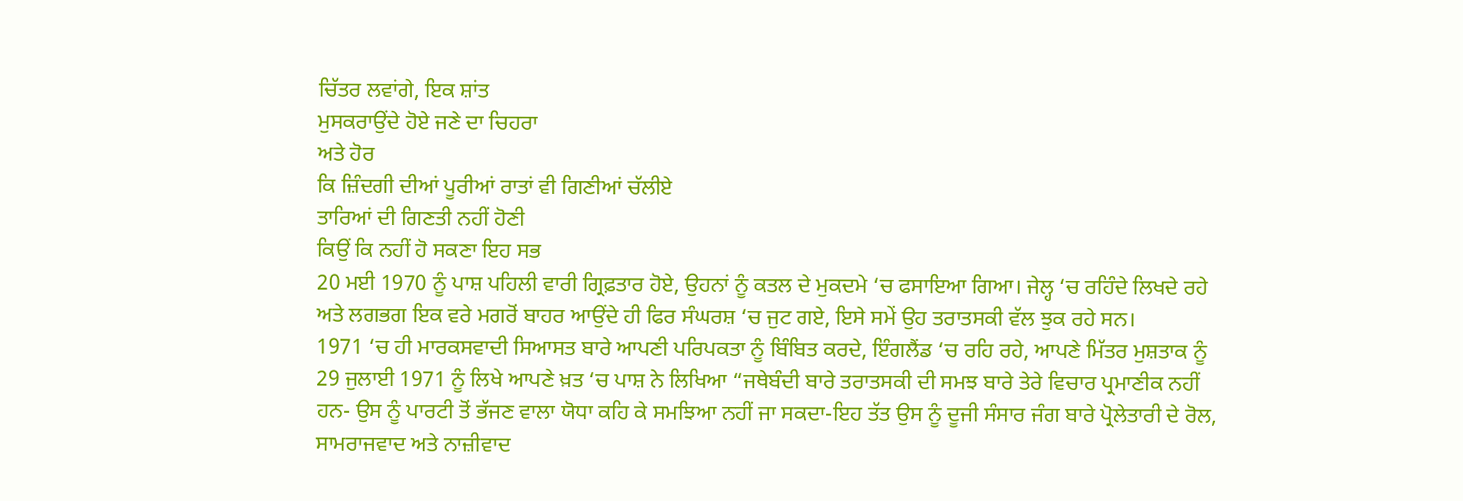ਚਿੱਤਰ ਲਵਾਂਗੇ, ਇਕ ਸ਼ਾਂਤ
ਮੁਸਕਰਾਉਂਦੇ ਹੋਏ ਜਣੇ ਦਾ ਚਿਹਰਾ
ਅਤੇ ਹੋਰ
ਕਿ ਜ਼ਿੰਦਗੀ ਦੀਆਂ ਪੂਰੀਆਂ ਰਾਤਾਂ ਵੀ ਗਿਣੀਆਂ ਚੱਲੀਏ
ਤਾਰਿਆਂ ਦੀ ਗਿਣਤੀ ਨਹੀਂ ਹੋਣੀ
ਕਿਉਂ ਕਿ ਨਹੀਂ ਹੋ ਸਕਣਾ ਇਹ ਸਭ
20 ਮਈ 1970 ਨੂੰ ਪਾਸ਼ ਪਹਿਲੀ ਵਾਰੀ ਗ੍ਰਿਫ਼ਤਾਰ ਹੋਏ, ਉਹਨਾਂ ਨੂੰ ਕਤਲ ਦੇ ਮੁਕਦਮੇ ‘ਚ ਫਸਾਇਆ ਗਿਆ। ਜੇਲ੍ਹ ‘ਚ ਰਹਿੰਦੇ ਲਿਖਦੇ ਰਹੇ ਅਤੇ ਲਗਭਗ ਇਕ ਵਰੇ ਮਗਰੋਂ ਬਾਹਰ ਆਉਂਦੇ ਹੀ ਫਿਰ ਸੰਘਰਸ਼ ‘ਚ ਜੁਟ ਗਏ, ਇਸੇ ਸਮੇਂ ਉਹ ਤਰਾਤਸਕੀ ਵੱਲ ਝੁਕ ਰਹੇ ਸਨ।
1971 ‘ਚ ਹੀ ਮਾਰਕਸਵਾਦੀ ਸਿਆਸਤ ਬਾਰੇ ਆਪਣੀ ਪਰਿਪਕਤਾ ਨੂੰ ਬਿੰਬਿਤ ਕਰਦੇ, ਇੰਗਲੈਂਡ ‘ਚ ਰਹਿ ਰਹੇ, ਆਪਣੇ ਮਿੱਤਰ ਮੁਸ਼ਤਾਕ ਨੂੰ 29 ਜੁਲਾਈ 1971 ਨੂੰ ਲਿਖੇ ਆਪਣੇ ਖ਼ਤ ‘ਚ ਪਾਸ਼ ਨੇ ਲਿਖਿਆ “ਜਥੇਬੰਦੀ ਬਾਰੇ ਤਰਾਤਸਕੀ ਦੀ ਸਮਝ ਬਾਰੇ ਤੇਰੇ ਵਿਚਾਰ ਪ੍ਰਮਾਣੀਕ ਨਹੀਂ ਹਨ- ਉਸ ਨੂੰ ਪਾਰਟੀ ਤੋਂ ਭੱਜਣ ਵਾਲਾ ਯੋਧਾ ਕਹਿ ਕੇ ਸਮਝਿਆ ਨਹੀਂ ਜਾ ਸਕਦਾ-ਇਹ ਤੱਤ ਉਸ ਨੂੰ ਦੂਜੀ ਸੰਸਾਰ ਜੰਗ ਬਾਰੇ ਪ੍ਰੋਲੇਤਾਰੀ ਦੇ ਰੋਲ, ਸਾਮਰਾਜਵਾਦ ਅਤੇ ਨਾਜ਼ੀਵਾਦ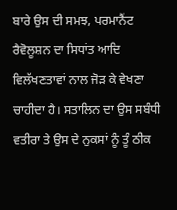ਬਾਰੇ ਉਸ ਦੀ ਸਮਝ, ਪਰਮਾਨੈਂਟ ਰੈਵੋਲੂਸ਼ਨ ਦਾ ਸਿਧਾਂਤ ਆਦਿ ਵਿਲੱਖਣਤਾਵਾਂ ਨਾਲ ਜੋੜ ਕੇ ਵੇਖਣਾ ਚਾਹੀਦਾ ਹੈ। ਸਤਾਲਿਨ ਦਾ ਉਸ ਸਬੰਧੀ ਵਤੀਰਾ ਤੇ ਉਸ ਦੇ ਨੁਕਸਾਂ ਨੂੰ ਤੂੰ ਠੀਕ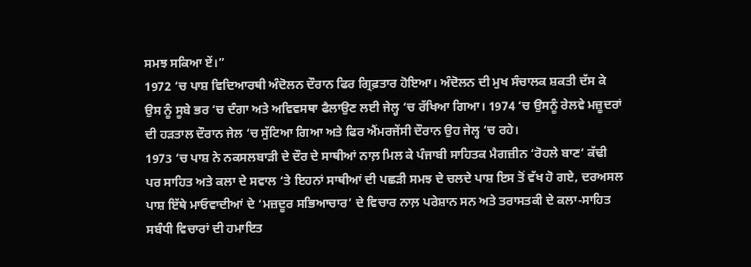ਸਮਝ ਸਕਿਆ ਏਂ।”
1972 ‘ਚ ਪਾਸ਼ ਵਿਦਿਆਰਥੀ ਅੰਦੋਲਨ ਦੌਰਾਨ ਫਿਰ ਗ੍ਰਿਫ਼ਤਾਰ ਹੋਇਆ। ਅੰਦੋਲਨ ਦੀ ਮੁਖ ਸੰਚਾਲਕ ਸ਼ਕਤੀ ਦੱਸ ਕੇ ਉਸ ਨੂੰ ਸੂਬੇ ਭਰ ‘ਚ ਦੰਗਾ ਅਤੇ ਅਵਿਵਸਥਾ ਫੈਲਾਉਣ ਲਈ ਜੇਲ੍ਹ ‘ਚ ਰੱਖਿਆ ਗਿਆ। 1974 ‘ਚ ਉਸਨੂੰ ਰੇਲਵੇ ਮਜ਼ੂਦਰਾਂ ਦੀ ਹੜਤਾਲ ਦੌਰਾਨ ਜੇਲ ‘ਚ ਸੁੱਟਿਆ ਗਿਆ ਅਤੇ ਫਿਰ ਐਂਮਰਜੇਂਸੀ ਦੌਰਾਨ ਉਹ ਜੇਲ੍ਹ ‘ਚ ਰਹੇ।
1973 ‘ਚ ਪਾਸ਼ ਨੇ ਨਕਸਲਬਾੜੀ ਦੇ ਦੌਰ ਦੇ ਸਾਥੀਆਂ ਨਾਲ਼ ਮਿਲ ਕੇ ਪੰਜਾਬੀ ਸਾਹਿਤਕ ਮੈਗਜ਼ੀਨ ‘ਰੋਹਲੇ ਬਾਣ’ ਕੱਢੀ ਪਰ ਸਾਹਿਤ ਅਤੇ ਕਲਾ ਦੇ ਸਵਾਲ ‘ਤੇ ਇਹਨਾਂ ਸਾਥੀਆਂ ਦੀ ਪਛੜੀ ਸਮਝ ਦੇ ਚਲਦੇ ਪਾਸ਼ ਇਸ ਤੋਂ ਵੱਖ ਹੋ ਗਏ, ਦਰਅਸਲ ਪਾਸ਼ ਇੱਥੇ ਮਾਓਵਾਦੀਆਂ ਦੇ ‘ਮਜ਼ਦੂਰ ਸਭਿਆਚਾਰ’ ਦੇ ਵਿਚਾਰ ਨਾਲ਼ ਪਰੇਸ਼ਾਨ ਸਨ ਅਤੇ ਤਰਾਸਤਕੀ ਦੇ ਕਲਾ-ਸਾਹਿਤ ਸਬੰਧੀ ਵਿਚਾਰਾਂ ਦੀ ਹਮਾਇਤ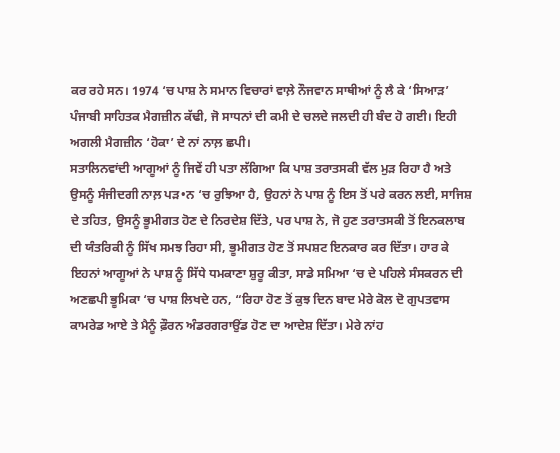ਕਰ ਰਹੇ ਸਨ। 1974 ‘ਚ ਪਾਸ਼ ਨੇ ਸਮਾਨ ਵਿਚਾਰਾਂ ਵਾਲ਼ੇ ਨੌਜਵਾਨ ਸਾਥੀਆਂ ਨੂੰ ਲੈ ਕੇ ‘ਸਿਆੜ’ ਪੰਜਾਬੀ ਸਾਹਿਤਕ ਮੈਗਜ਼ੀਨ ਕੱਢੀ, ਜੋ ਸਾਧਨਾਂ ਦੀ ਕਮੀ ਦੇ ਚਲਦੇ ਜਲਦੀ ਹੀ ਬੰਦ ਹੋ ਗਈ। ਇਹੀ ਅਗਲੀ ਮੈਗਜ਼ੀਨ ‘ਹੋਕਾ’ ਦੇ ਨਾਂ ਨਾਲ਼ ਛਪੀ।
ਸਤਾਲਿਨਵਾਂਦੀ ਆਗੂਆਂ ਨੂੰ ਜਿਵੇਂ ਹੀ ਪਤਾ ਲੱਗਿਆ ਕਿ ਪਾਸ਼ ਤਰਾਤਸਕੀ ਵੱਲ ਮੁੜ ਰਿਹਾ ਹੈ ਅਤੇ ਉਸਨੂੰ ਸੰਜੀਦਗੀ ਨਾਲ਼ ਪੜ•ਨ ‘ਚ ਰੁਝਿਆ ਹੈ, ਉਹਨਾਂ ਨੇ ਪਾਸ਼ ਨੂੰ ਇਸ ਤੋਂ ਪਰੇ ਕਰਨ ਲਈ, ਸਾਜਿਸ਼ ਦੇ ਤਹਿਤ, ਉਸਨੂੰ ਭੂਮੀਗਤ ਹੋਣ ਦੇ ਨਿਰਦੇਸ਼ ਦਿੱਤੇ, ਪਰ ਪਾਸ਼ ਨੇ, ਜੋ ਹੁਣ ਤਰਾਤਸਕੀ ਤੋਂ ਇਨਕਲਾਬ ਦੀ ਯੰਤਰਿਕੀ ਨੂੰ ਸਿੱਖ ਸਮਝ ਰਿਹਾ ਸੀ, ਭੂਮੀਗਤ ਹੋਣ ਤੋਂ ਸਪਸ਼ਟ ਇਨਕਾਰ ਕਰ ਦਿੱਤਾ। ਹਾਰ ਕੇ ਇਹਨਾਂ ਆਗੂਆਂ ਨੇ ਪਾਸ਼ ਨੂੰ ਸਿੱਧੇ ਧਮਕਾਣਾ ਸ਼ੁਰੂ ਕੀਤਾ, ਸਾਡੇ ਸਮਿਆ ‘ਚ ਦੇ ਪਹਿਲੇ ਸੰਸਕਰਨ ਦੀ ਅਣਛਪੀ ਭੂਮਿਕਾ ‘ਚ ਪਾਸ਼ ਲਿਖਦੇ ਹਨ, “ਰਿਹਾ ਹੋਣ ਤੋਂ ਕੁਝ ਦਿਨ ਬਾਦ ਮੇਰੇ ਕੋਲ ਦੋ ਗੁਪਤਵਾਸ ਕਾਮਰੇਡ ਆਏ ਤੇ ਮੈਨੂੰ ਫ਼ੌਰਨ ਅੰਡਰਗਰਾਉਂਡ ਹੋਣ ਦਾ ਆਦੇਸ਼ ਦਿੱਤਾ। ਮੇਰੇ ਨਾਂਹ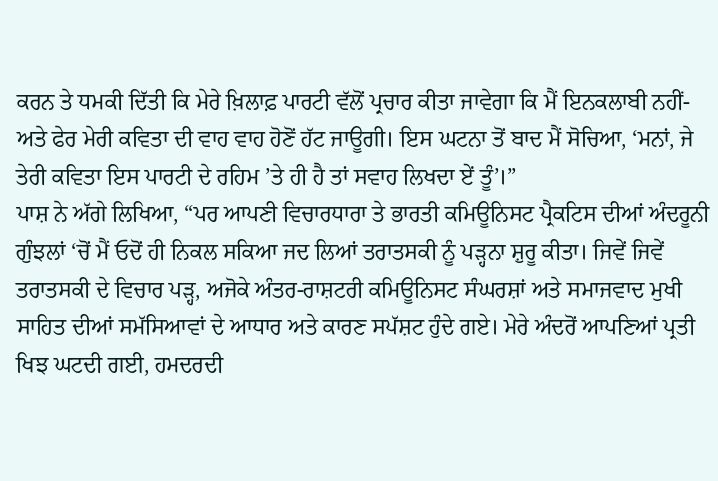ਕਰਨ ਤੇ ਧਮਕੀ ਦਿੱਤੀ ਕਿ ਮੇਰੇ ਖ਼ਿਲਾਫ਼ ਪਾਰਟੀ ਵੱਲੋਂ ਪ੍ਰਚਾਰ ਕੀਤਾ ਜਾਵੇਗਾ ਕਿ ਮੈਂ ਇਨਕਲਾਬੀ ਨਹੀਂ-ਅਤੇ ਫੇਰ ਮੇਰੀ ਕਵਿਤਾ ਦੀ ਵਾਹ ਵਾਹ ਹੋਣੋਂ ਹੱਟ ਜਾਊਗੀ। ਇਸ ਘਟਨਾ ਤੋਂ ਬਾਦ ਮੈਂ ਸੋਚਿਆ, ‘ਮਨਾਂ, ਜੇ ਤੇਰੀ ਕਵਿਤਾ ਇਸ ਪਾਰਟੀ ਦੇ ਰਹਿਮ ’ਤੇ ਹੀ ਹੈ ਤਾਂ ਸਵਾਹ ਲਿਖਦਾ ਏਂ ਤੂੰ’।”
ਪਾਸ਼ ਨੇ ਅੱਗੇ ਲਿਖਿਆ, “ਪਰ ਆਪਣੀ ਵਿਚਾਰਧਾਰਾ ਤੇ ਭਾਰਤੀ ਕਮਿਊਨਿਸਟ ਪ੍ਰੈਕਟਿਸ ਦੀਆਂ ਅੰਦਰੂਨੀ ਗੁੰਝਲਾਂ ‘ਚੋਂ ਮੈਂ ਓਦੋਂ ਹੀ ਨਿਕਲ ਸਕਿਆ ਜਦ ਲਿਆਂ ਤਰਾਤਸਕੀ ਨੂੰ ਪੜ੍ਹਨਾ ਸ਼ੁਰੂ ਕੀਤਾ। ਜਿਵੇਂ ਜਿਵੇਂ ਤਰਾਤਸਕੀ ਦੇ ਵਿਚਾਰ ਪੜ੍ਹ, ਅਜੋਕੇ ਅੰਤਰ-ਰਾਸ਼ਟਰੀ ਕਮਿਊਨਿਸਟ ਸੰਘਰਸ਼ਾਂ ਅਤੇ ਸਮਾਜਵਾਦ ਮੁਖੀ ਸਾਹਿਤ ਦੀਆਂ ਸਮੱਸਿਆਵਾਂ ਦੇ ਆਧਾਰ ਅਤੇ ਕਾਰਣ ਸਪੱਸ਼ਟ ਹੁੰਦੇ ਗਏ। ਮੇਰੇ ਅੰਦਰੋਂ ਆਪਣਿਆਂ ਪ੍ਰਤੀ ਖਿਝ ਘਟਦੀ ਗਈ, ਹਮਦਰਦੀ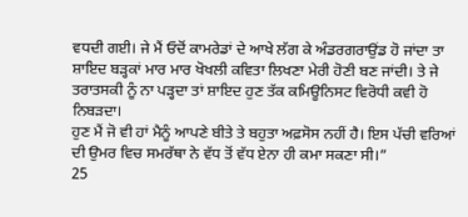ਵਧਦੀ ਗਈ। ਜੇ ਮੈਂ ਓਦੋਂ ਕਾਮਰੇਡਾਂ ਦੇ ਆਖੇ ਲੱਗ ਕੇ ਅੰਡਰਗਰਾਉਂਡ ਹੋ ਜਾਂਦਾ ਤਾ ਸ਼ਾਇਦ ਬੜ੍ਹਕਾਂ ਮਾਰ ਮਾਰ ਖੋਖਲੀ ਕਵਿਤਾ ਲਿਖਣਾ ਮੇਰੀ ਹੋਣੀ ਬਣ ਜਾਂਦੀ। ਤੇ ਜੇ ਤਰਾਤਸਕੀ ਨੂੰ ਨਾ ਪੜ੍ਹਦਾ ਤਾਂ ਸ਼ਾਇਦ ਹੁਣ ਤੱਕ ਕਮਿਊਨਿਸਟ ਵਿਰੋਧੀ ਕਵੀ ਹੋ ਨਿਬੜਦਾ।
ਹੁਣ ਮੈਂ ਜੋ ਵੀ ਹਾਂ ਮੈਨੂੰ ਆਪਣੇ ਬੀਤੇ ਤੇ ਬਹੁਤਾ ਅਫ਼ਸੋਸ ਨਹੀਂ ਹੈ। ਇਸ ਪੱਚੀ ਵਰਿਆਂ ਦੀ ਉਮਰ ਵਿਚ ਸਮਰੱਥਾ ਨੇ ਵੱਧ ਤੋਂ ਵੱਧ ਏਨਾ ਹੀ ਕਮਾ ਸਕਣਾ ਸੀ।”
25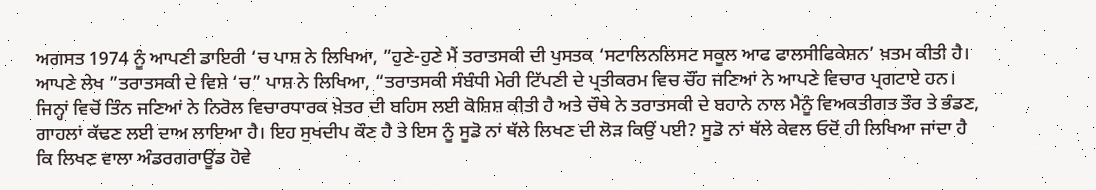ਅਗਸਤ 1974 ਨੂੰ ਆਪਣੀ ਡਾਇਰੀ ‘ਚ ਪਾਸ਼ ਨੇ ਲਿਖਿਆ, ”ਹੁਣੇ-ਹੁਣੇ ਮੈਂ ਤਰਾਤਸਕੀ ਦੀ ਪੁਸਤਕ ‘ਸਟਾਲਿਨਲਿਸਟ ਸਕੂਲ ਆਫ ਫਾਲਸੀਫਿਕੇਸ਼ਨ’ ਖ਼ਤਮ ਕੀਤੀ ਹੈ।
ਆਪਣੇ ਲੇਖ ”ਤਰਾਤਸਕੀ ਦੇ ਵਿਸ਼ੇ ‘ਚ” ਪਾਸ਼ ਨੇ ਲਿਖਿਆ, “ਤਰਾਤਸਕੀ ਸੰਬੰਧੀ ਮੇਰੀ ਟਿੱਪਣੀ ਦੇ ਪ੍ਰਤੀਕਰਮ ਵਿਚ ਚੌਂਹ ਜਣਿਆਂ ਨੇ ਆਪਣੇ ਵਿਚਾਰ ਪ੍ਰਗਟਾਏ ਹਨ। ਜਿਨ੍ਹਾਂ ਵਿਚੋਂ ਤਿੰਨ ਜਣਿਆਂ ਨੇ ਨਿਰੋਲ ਵਿਚਾਰਧਾਰਕ ਖ਼ੇਤਰ ਦੀ ਬਹਿਸ ਲਈ ਕੋਸ਼ਿਸ਼ ਕੀਤੀ ਹੈ ਅਤੇ ਚੌਥੇ ਨੇ ਤਰਾਤਸਕੀ ਦੇ ਬਹਾਨੇ ਨਾਲ ਮੈਨੂੰ ਵਿਅਕਤੀਗਤ ਤੌਰ ਤੇ ਭੰਡਣ, ਗਾਹਲਾਂ ਕੱਢਣ ਲਈ ਦਾਅ ਲਾਇਆ ਹੈ। ਇਹ ਸੁਖਦੀਪ ਕੌਣ ਹੈ ਤੇ ਇਸ ਨੂੰ ਸੂਡੋ ਨਾਂ ਥੱਲੇ ਲਿਖਣ ਦੀ ਲੋੜ ਕਿਉਂ ਪਈ? ਸੂਡੋ ਨਾਂ ਥੱਲੇ ਕੇਵਲ ਓਦੋਂ ਹੀ ਲਿਖਿਆ ਜਾਂਦਾ ਹੈ ਕਿ ਲਿਖਣ ਵਾਲਾ ਅੰਡਰਗਰਾਊਂਡ ਹੋਵੇ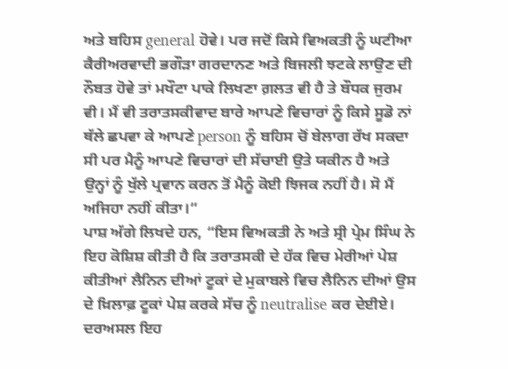ਅਤੇ ਬਹਿਸ general ਹੋਵੇ। ਪਰ ਜਦੋਂ ਕਿਸੇ ਵਿਅਕਤੀ ਨੂੰ ਘਟੀਆ ਕੈਰੀਅਰਵਾਦੀ ਭਗੌੜਾ ਗਰਦਾਨਣ ਅਤੇ ਬਿਜਲੀ ਝਟਕੇ ਲਾਉਣ ਦੀ ਨੌਬਤ ਹੋਵੇ ਤਾਂ ਮਖੌਟਾ ਪਾਕੇ ਲਿਖਣਾ ਗ਼ਲਤ ਵੀ ਹੈ ਤੇ ਬੌਧਕ ਜੁਰਮ ਵੀ। ਮੈਂ ਵੀ ਤਰਾਤਸਕੀਵਾਦ ਬਾਰੇ ਆਪਣੇ ਵਿਚਾਰਾਂ ਨੂੰ ਕਿਸੇ ਸੂਡੋ ਨਾਂ ਥੱਲੇ ਛਪਵਾ ਕੇ ਆਪਣੇ person ਨੂੰ ਬਹਿਸ ਚੋਂ ਬੇਲਾਗ ਰੱਖ ਸਕਦਾ ਸੀ ਪਰ ਮੈਨੂੰ ਆਪਣੇ ਵਿਚਾਰਾਂ ਦੀ ਸੱਚਾਈ ਉਤੇ ਯਕੀਨ ਹੈ ਅਤੇ ਉਨ੍ਹਾਂ ਨੂੰ ਖੁੱਲੇ ਪ੍ਰਵਾਨ ਕਰਨ ਤੋਂ ਮੈਨੂੰ ਕੋਈ ਝਿਜਕ ਨਹੀਂ ਹੈ। ਸੋ ਮੈਂ ਅਜਿਹਾ ਨਹੀਂ ਕੀਤਾ।”
ਪਾਸ਼ ਅੱਗੇ ਲਿਖਦੇ ਹਨ, “ਇਸ ਵਿਅਕਤੀ ਨੇ ਅਤੇ ਸ੍ਰੀ ਪ੍ਰੇਮ ਸਿੰਘ ਨੇ ਇਹ ਕੋਸ਼ਿਸ਼ ਕੀਤੀ ਹੈ ਕਿ ਤਰਾਤਸਕੀ ਦੇ ਹੱਕ ਵਿਚ ਮੇਰੀਆਂ ਪੇਸ਼ ਕੀਤੀਆਂ ਲੈਨਿਨ ਦੀਆਂ ਟੂਕਾਂ ਦੇ ਮੁਕਾਬਲੇ ਵਿਚ ਲੈਨਿਨ ਦੀਆਂ ਉਸ ਦੇ ਖ਼ਿਲਾਫ਼ ਟੂਕਾਂ ਪੇਸ਼ ਕਰਕੇ ਸੱਚ ਨੂੰ neutralise ਕਰ ਦੇਈਏ। ਦਰਅਸਲ ਇਹ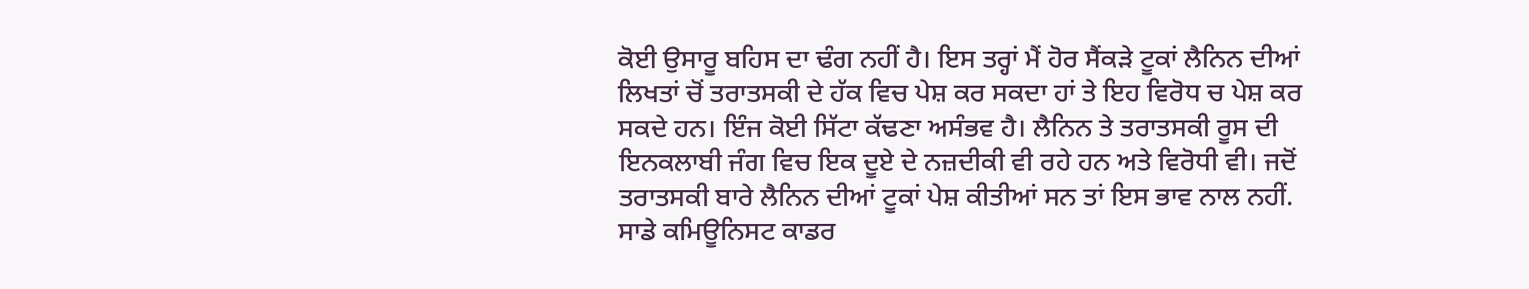ਕੋਈ ਉਸਾਰੂ ਬਹਿਸ ਦਾ ਢੰਗ ਨਹੀਂ ਹੈ। ਇਸ ਤਰ੍ਹਾਂ ਮੈਂ ਹੋਰ ਸੈਂਕੜੇ ਟੂਕਾਂ ਲੈਨਿਨ ਦੀਆਂ ਲਿਖਤਾਂ ਚੋਂ ਤਰਾਤਸਕੀ ਦੇ ਹੱਕ ਵਿਚ ਪੇਸ਼ ਕਰ ਸਕਦਾ ਹਾਂ ਤੇ ਇਹ ਵਿਰੋਧ ਚ ਪੇਸ਼ ਕਰ ਸਕਦੇ ਹਨ। ਇੰਜ ਕੋਈ ਸਿੱਟਾ ਕੱਢਣਾ ਅਸੰਭਵ ਹੈ। ਲੈਨਿਨ ਤੇ ਤਰਾਤਸਕੀ ਰੂਸ ਦੀ ਇਨਕਲਾਬੀ ਜੰਗ ਵਿਚ ਇਕ ਦੂਏ ਦੇ ਨਜ਼ਦੀਕੀ ਵੀ ਰਹੇ ਹਨ ਅਤੇ ਵਿਰੋਧੀ ਵੀ। ਜਦੋਂ ਤਰਾਤਸਕੀ ਬਾਰੇ ਲੈਨਿਨ ਦੀਆਂ ਟੂਕਾਂ ਪੇਸ਼ ਕੀਤੀਆਂ ਸਨ ਤਾਂ ਇਸ ਭਾਵ ਨਾਲ ਨਹੀਂ. ਸਾਡੇ ਕਮਿਊਨਿਸਟ ਕਾਡਰ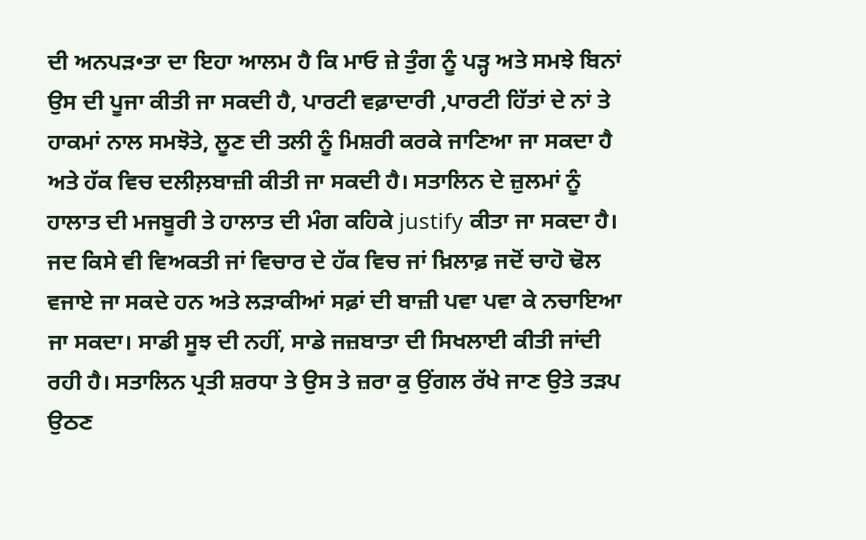ਦੀ ਅਨਪੜ•ਤਾ ਦਾ ਇਹਾ ਆਲਮ ਹੈ ਕਿ ਮਾਓ ਜ਼ੇ ਤੁੰਗ ਨੂੰ ਪੜ੍ਹ ਅਤੇ ਸਮਝੇ ਬਿਨਾਂ ਉਸ ਦੀ ਪੂਜਾ ਕੀਤੀ ਜਾ ਸਕਦੀ ਹੈ, ਪਾਰਟੀ ਵਫ਼ਾਦਾਰੀ ,ਪਾਰਟੀ ਹਿੱਤਾਂ ਦੇ ਨਾਂ ਤੇ ਹਾਕਮਾਂ ਨਾਲ ਸਮਝੋਤੇ, ਲੂਣ ਦੀ ਤਲੀ ਨੂੰ ਮਿਸ਼ਰੀ ਕਰਕੇ ਜਾਣਿਆ ਜਾ ਸਕਦਾ ਹੈ ਅਤੇ ਹੱਕ ਵਿਚ ਦਲੀਲ਼ਬਾਜ਼ੀ ਕੀਤੀ ਜਾ ਸਕਦੀ ਹੈ। ਸਤਾਲਿਨ ਦੇ ਜ਼ੁਲਮਾਂ ਨੂੰ ਹਾਲਾਤ ਦੀ ਮਜਬੂਰੀ ਤੇ ਹਾਲਾਤ ਦੀ ਮੰਗ ਕਹਿਕੇ justify ਕੀਤਾ ਜਾ ਸਕਦਾ ਹੈ। ਜਦ ਕਿਸੇ ਵੀ ਵਿਅਕਤੀ ਜਾਂ ਵਿਚਾਰ ਦੇ ਹੱਕ ਵਿਚ ਜਾਂ ਖ਼ਿਲਾਫ਼ ਜਦੋਂ ਚਾਹੋ ਢੋਲ ਵਜਾਏ ਜਾ ਸਕਦੇ ਹਨ ਅਤੇ ਲੜਾਕੀਆਂ ਸਫ਼ਾਂ ਦੀ ਬਾਜ਼ੀ ਪਵਾ ਪਵਾ ਕੇ ਨਚਾਇਆ ਜਾ ਸਕਦਾ। ਸਾਡੀ ਸੂਝ ਦੀ ਨਹੀਂ, ਸਾਡੇ ਜਜ਼ਬਾਤਾ ਦੀ ਸਿਖਲਾਈ ਕੀਤੀ ਜਾਂਦੀ ਰਹੀ ਹੈ। ਸਤਾਲਿਨ ਪ੍ਰਤੀ ਸ਼ਰਧਾ ਤੇ ਉਸ ਤੇ ਜ਼ਰਾ ਕੁ ਉਂਗਲ ਰੱਖੇ ਜਾਣ ਉਤੇ ਤੜਪ ਉਠਣ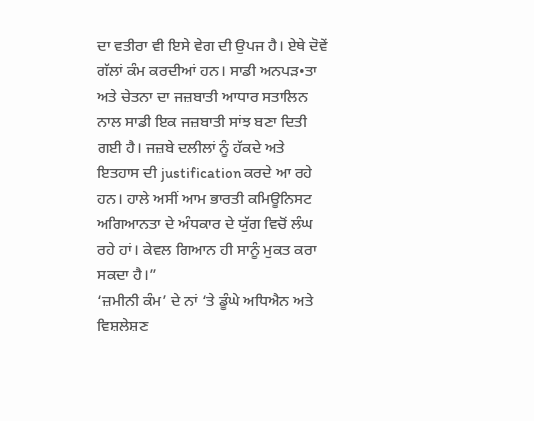ਦਾ ਵਤੀਰਾ ਵੀ ਇਸੇ ਵੇਗ ਦੀ ਉਪਜ ਹੈ। ਏਥੇ ਦੋਵੇਂ ਗੱਲਾਂ ਕੰਮ ਕਰਦੀਆਂ ਹਨ। ਸਾਡੀ ਅਨਪੜ•ਤਾ ਅਤੇ ਚੇਤਨਾ ਦਾ ਜਜ਼ਬਾਤੀ ਆਧਾਰ ਸਤਾਲਿਨ ਨਾਲ ਸਾਡੀ ਇਕ ਜਜ਼ਬਾਤੀ ਸਾਂਝ ਬਣਾ ਦਿਤੀ ਗਈ ਹੈ। ਜਜ਼ਬੇ ਦਲੀਲਾਂ ਨੂੰ ਹੱਕਦੇ ਅਤੇ ਇਤਹਾਸ ਦੀ justification ਕਰਦੇ ਆ ਰਹੇ ਹਨ। ਹਾਲੇ ਅਸੀਂ ਆਮ ਭਾਰਤੀ ਕਮਿਊਨਿਸਟ ਅਗਿਆਨਤਾ ਦੇ ਅੰਧਕਾਰ ਦੇ ਯੁੱਗ ਵਿਚੋਂ ਲੰਘ ਰਹੇ ਹਾਂ। ਕੇਵਲ ਗਿਆਨ ਹੀ ਸਾਨੂੰ ਮੁਕਤ ਕਰਾ ਸਕਦਾ ਹੈ।”
‘ਜ਼ਮੀਨੀ ਕੰਮ’ ਦੇ ਨਾਂ ‘ਤੇ ਡੂੰਘੇ ਅਧਿਐਨ ਅਤੇ ਵਿਸ਼ਲੇਸ਼ਣ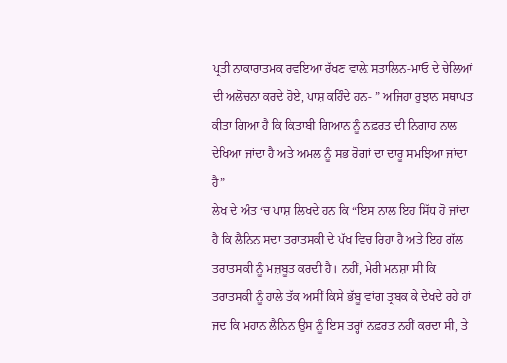ਪ੍ਰਤੀ ਨਾਕਾਰਾਤਮਕ ਰਵਇਆ ਰੱਖਣ ਵਾਲ਼ੇ ਸਤਾਲਿਨ-ਮਾਓ ਦੇ ਚੇਲਿਆਂ ਦੀ ਅਲੋਚਨਾ ਕਰਦੇ ਹੋਏ, ਪਾਸ਼ ਕਹਿੰਦੇ ਹਨ- ” ਅਜਿਹਾ ਰੁਝਾਨ ਸਥਾਪਤ ਕੀਤਾ ਗਿਆ ਹੈ ਕਿ ਕਿਤਾਬੀ ਗਿਆਨ ਨੂੰ ਨਫ਼ਰਤ ਦੀ ਨਿਗਾਹ ਨਾਲ ਦੇਖਿਆ ਜਾਂਦਾ ਹੈ ਅਤੇ ਅਮਲ ਨੂੰ ਸਭ ਰੋਗਾਂ ਦਾ ਦਾਰੂ ਸਮਝਿਆ ਜਾਂਦਾ ਹੈ”
ਲੇਖ ਦੇ ਅੰਤ ‘ਚ ਪਾਸ਼ ਲਿਖਦੇ ਹਨ ਕਿ “ਇਸ ਨਾਲ ਇਹ ਸਿੱਧ ਹੋ ਜਾਂਦਾ ਹੈ ਕਿ ਲੈਨਿਨ ਸਦਾ ਤਰਾਤਸਕੀ ਦੇ ਪੱਖ ਵਿਚ ਰਿਹਾ ਹੈ ਅਤੇ ਇਹ ਗੱਲ ਤਰਾਤਸਕੀ ਨੂੰ ਮਜ਼ਬੂਤ ਕਰਦੀ ਹੈ। ਨਹੀਂ, ਮੇਰੀ ਮਨਸ਼ਾ ਸੀ ਕਿ ਤਰਾਤਸਕੀ ਨੂੰ ਹਾਲੇ ਤੱਕ ਅਸੀਂ ਕਿਸੇ ਭੱਬੂ ਵਾਂਗ ਤ੍ਰਬਕ ਕੇ ਦੇਖਦੇ ਰਹੇ ਹਾਂ ਜਦ ਕਿ ਮਹਾਨ ਲੈਨਿਨ ਉਸ ਨੂੰ ਇਸ ਤਰ੍ਹਾਂ ਨਫ਼ਰਤ ਨਹੀਂ ਕਰਦਾ ਸੀ, ਤੇ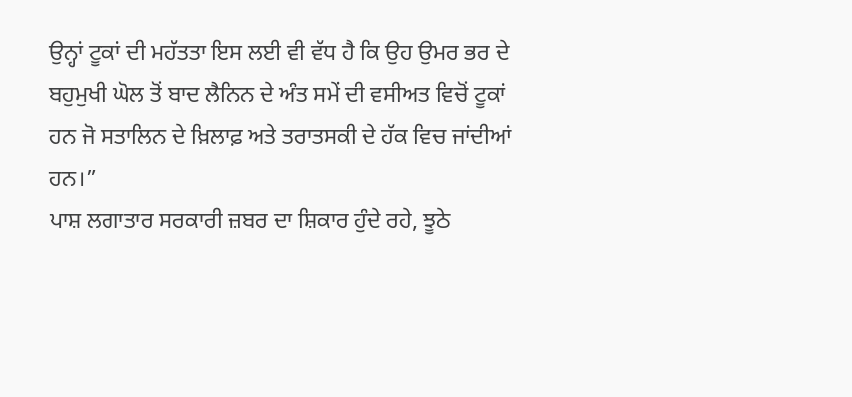ਉਨ੍ਹਾਂ ਟੂਕਾਂ ਦੀ ਮਹੱਤਤਾ ਇਸ ਲਈ ਵੀ ਵੱਧ ਹੈ ਕਿ ਉਹ ਉਮਰ ਭਰ ਦੇ ਬਹੁਮੁਖੀ ਘੋਲ ਤੋਂ ਬਾਦ ਲੈਨਿਨ ਦੇ ਅੰਤ ਸਮੇਂ ਦੀ ਵਸੀਅਤ ਵਿਚੋਂ ਟੂਕਾਂ ਹਨ ਜੋ ਸਤਾਲਿਨ ਦੇ ਖ਼ਿਲਾਫ਼ ਅਤੇ ਤਰਾਤਸਕੀ ਦੇ ਹੱਕ ਵਿਚ ਜਾਂਦੀਆਂ ਹਨ।”
ਪਾਸ਼ ਲਗਾਤਾਰ ਸਰਕਾਰੀ ਜ਼ਬਰ ਦਾ ਸ਼ਿਕਾਰ ਹੁੰਦੇ ਰਹੇ, ਝੂਠੇ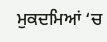ਮੁਕਦਮਿਆਂ ‘ਚ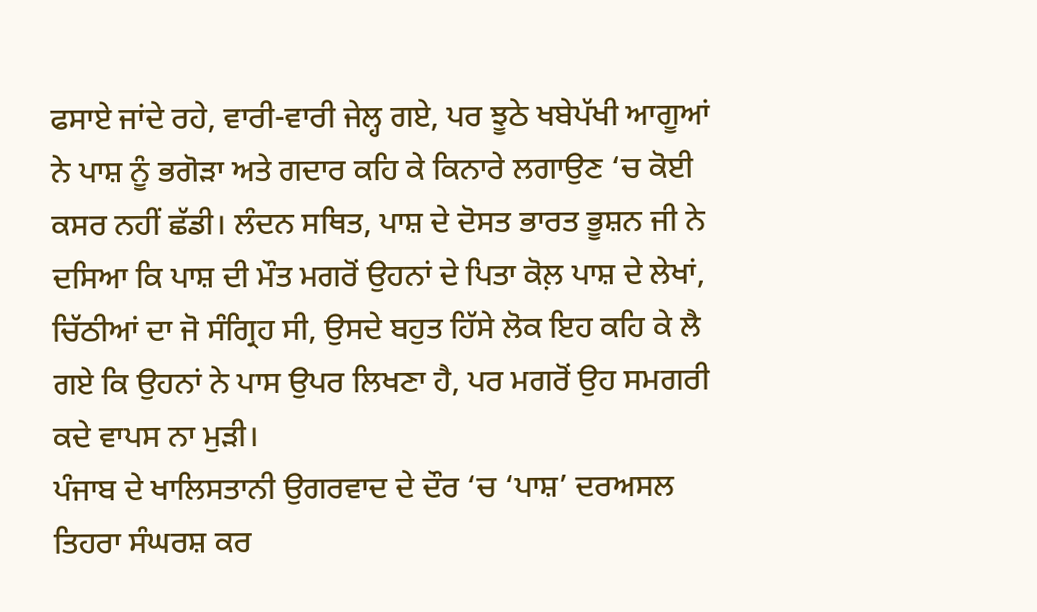ਫਸਾਏ ਜਾਂਦੇ ਰਹੇ, ਵਾਰੀ-ਵਾਰੀ ਜੇਲ੍ਹ ਗਏ, ਪਰ ਝੂਠੇ ਖਬੇਪੱਖੀ ਆਗੂਆਂ ਨੇ ਪਾਸ਼ ਨੂੰ ਭਗੋੜਾ ਅਤੇ ਗਦਾਰ ਕਹਿ ਕੇ ਕਿਨਾਰੇ ਲਗਾਉਣ ‘ਚ ਕੋਈ ਕਸਰ ਨਹੀਂ ਛੱਡੀ। ਲੰਦਨ ਸਥਿਤ, ਪਾਸ਼ ਦੇ ਦੋਸਤ ਭਾਰਤ ਭੂਸ਼ਨ ਜੀ ਨੇ ਦਸਿਆ ਕਿ ਪਾਸ਼ ਦੀ ਮੌਤ ਮਗਰੋਂ ਉਹਨਾਂ ਦੇ ਪਿਤਾ ਕੋਲ਼ ਪਾਸ਼ ਦੇ ਲੇਖਾਂ, ਚਿੱਠੀਆਂ ਦਾ ਜੋ ਸੰਗ੍ਰਿਹ ਸੀ, ਉਸਦੇ ਬਹੁਤ ਹਿੱਸੇ ਲੋਕ ਇਹ ਕਹਿ ਕੇ ਲੈ ਗਏ ਕਿ ਉਹਨਾਂ ਨੇ ਪਾਸ ਉਪਰ ਲਿਖਣਾ ਹੈ, ਪਰ ਮਗਰੋਂ ਉਹ ਸਮਗਰੀ ਕਦੇ ਵਾਪਸ ਨਾ ਮੁੜੀ।
ਪੰਜਾਬ ਦੇ ਖਾਲਿਸਤਾਨੀ ਉਗਰਵਾਦ ਦੇ ਦੌਰ ‘ਚ ‘ਪਾਸ਼’ ਦਰਅਸਲ ਤਿਹਰਾ ਸੰਘਰਸ਼ ਕਰ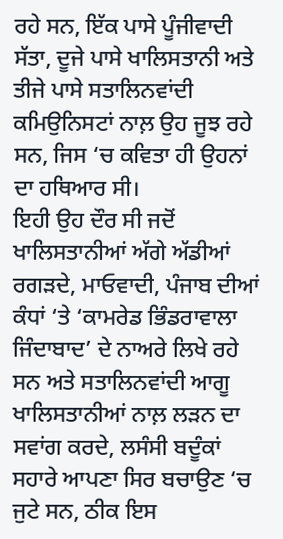ਰਹੇ ਸਨ, ਇੱਕ ਪਾਸੇ ਪੂੰਜੀਵਾਦੀ ਸੱਤਾ, ਦੂਜੇ ਪਾਸੇ ਖਾਲਿਸਤਾਨੀ ਅਤੇ ਤੀਜੇ ਪਾਸੇ ਸਤਾਲਿਨਵਾਂਦੀ ਕਮਿਉਨਿਸਟਾਂ ਨਾਲ਼ ਉਹ ਜੂਝ ਰਹੇ ਸਨ, ਜਿਸ ‘ਚ ਕਵਿਤਾ ਹੀ ਉਹਨਾਂ ਦਾ ਹਥਿਆਰ ਸੀ।
ਇਹੀ ਉਹ ਦੌਰ ਸੀ ਜਦੋਂ ਖਾਲਿਸਤਾਨੀਆਂ ਅੱਗੇ ਅੱਡੀਆਂ ਰਗੜਦੇ, ਮਾਓਵਾਦੀ, ਪੰਜਾਬ ਦੀਆਂ ਕੰਧਾਂ ‘ਤੇ ‘ਕਾਮਰੇਡ ਭਿੰਡਰਾਵਾਲਾ ਜਿੰਦਾਬਾਦ’ ਦੇ ਨਾਅਰੇ ਲਿਖੇ ਰਹੇ ਸਨ ਅਤੇ ਸਤਾਲਿਨਵਾਂਦੀ ਆਗੂ ਖਾਲਿਸਤਾਨੀਆਂ ਨਾਲ਼ ਲੜਨ ਦਾ ਸਵਾਂਗ ਕਰਦੇ, ਲਸੰਸੀ ਬਦੂੰਕਾਂ ਸਹਾਰੇ ਆਪਣਾ ਸਿਰ ਬਚਾਉਣ ‘ਚ ਜੁਟੇ ਸਨ, ਠੀਕ ਇਸ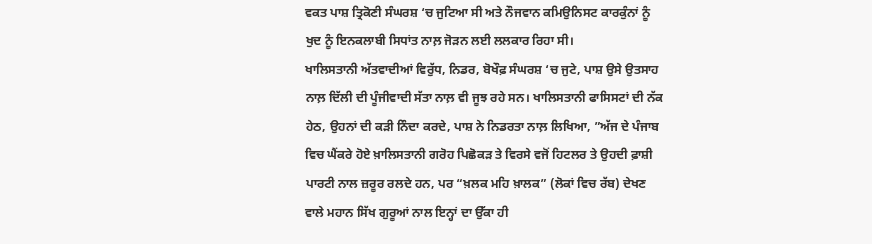ਵਕਤ ਪਾਸ਼ ਤ੍ਰਿਕੋਣੀ ਸੰਘਰਸ਼ ‘ਚ ਜੁਟਿਆ ਸੀ ਅਤੇ ਨੌਜਵਾਨ ਕਮਿਉਨਿਸਟ ਕਾਰਕੁੰਨਾਂ ਨੂੰ ਖੁਦ ਨੂੰ ਇਨਕਲਾਬੀ ਸਿਧਾਂਤ ਨਾਲ਼ ਜੋੜਨ ਲਈ ਲਲਕਾਰ ਰਿਹਾ ਸੀ।
ਖਾਲਿਸਤਾਨੀ ਅੱਤਵਾਦੀਆਂ ਵਿਰੁੱਧ, ਨਿਡਰ, ਬੋਖੌਫ਼ ਸੰਘਰਸ਼ ‘ਚ ਜੁਟੇ, ਪਾਸ਼ ਉਸੇ ਉਤਸਾਹ ਨਾਲ਼ ਦਿੱਲੀ ਦੀ ਪੂੰਜੀਵਾਦੀ ਸੱਤਾ ਨਾਲ਼ ਵੀ ਜੂਝ ਰਹੇ ਸਨ। ਖਾਲਿਸਤਾਨੀ ਫਾਸਿਸਟਾਂ ਦੀ ਨੱਕ ਹੇਠ, ਉਹਨਾਂ ਦੀ ਕੜੀ ਨਿੰਦਾ ਕਰਦੇ, ਪਾਸ਼ ਨੇ ਨਿਡਰਤਾ ਨਾਲ਼ ਲਿਖਿਆ, ”ਅੱਜ ਦੇ ਪੰਜਾਬ ਵਿਚ ਘੈਂਕਰੇ ਹੋਏ ਖ਼ਾਲਿਸਤਾਨੀ ਗਰੋਹ ਪਿਛੋਕੜ ਤੇ ਵਿਰਸੇ ਵਜੋਂ ਹਿਟਲਰ ਤੇ ਉਹਦੀ ਫ਼ਾਸ਼ੀ ਪਾਰਟੀ ਨਾਲ ਜ਼ਰੂਰ ਰਲਦੇ ਹਨ, ਪਰ “ਖ਼ਲਕ ਮਹਿ ਖ਼ਾਲਕ” (ਲੋਕਾਂ ਵਿਚ ਰੱਬ) ਦੇਖਣ ਵਾਲੇ ਮਹਾਨ ਸਿੱਖ ਗੁਰੂਆਂ ਨਾਲ ਇਨ੍ਹਾਂ ਦਾ ਉੱਕਾ ਹੀ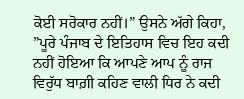ਕੋਈ ਸਰੋਕਾਰ ਨਹੀਂ।” ਉਸਨੇ ਅੱਗੇ ਕਿਹਾ, ”ਪੂਰੇ ਪੰਜਾਬ ਦੇ ਇਤਿਹਾਸ ਵਿਚ ਇਹ ਕਦੀ ਨਹੀਂ ਹੋਇਆ ਕਿ ਆਪਣੇ ਆਪ ਨੂੰ ਰਾਜ ਵਿਰੁੱਧ ਬਾਗ਼ੀ ਕਹਿਣ ਵਾਲੀ ਧਿਰ ਨੇ ਕਦੀ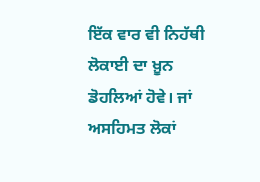ਇੱਕ ਵਾਰ ਵੀ ਨਿਹੱਥੀ ਲੋਕਾਈ ਦਾ ਖ਼ੂਨ ਡੋਹਲਿਆਂ ਹੋਵੇ। ਜਾਂ ਅਸਹਿਮਤ ਲੋਕਾਂ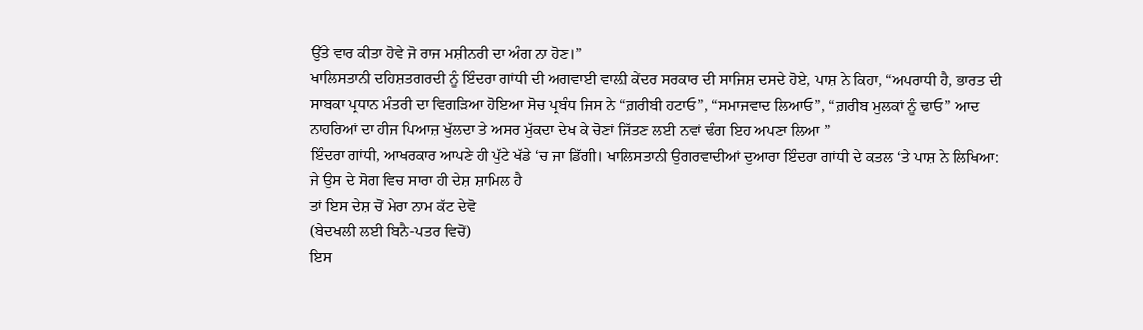ਉੱਤੇ ਵਾਰ ਕੀਤਾ ਹੋਵੇ ਜੋ ਰਾਜ ਮਸ਼ੀਨਰੀ ਦਾ ਅੰਗ ਨਾ ਹੋਣ।”
ਖਾਲਿਸਤਾਨੀ ਦਹਿਸ਼ਤਗਰਦੀ ਨੂੰ ਇੰਦਰਾ ਗਾਂਧੀ ਦੀ ਅਗਵਾਈ ਵਾਲ਼ੀ ਕੇਂਦਰ ਸਰਕਾਰ ਦੀ ਸਾਜਿਸ਼ ਦਸਦੇ ਹੋਏ, ਪਾਸ਼ ਨੇ ਕਿਹਾ, “ਅਪਰਾਧੀ ਹੈ, ਭਾਰਤ ਦੀ ਸਾਬਕਾ ਪ੍ਰਧਾਨ ਮੰਤਰੀ ਦਾ ਵਿਗੜਿਆ ਹੋਇਆ ਸੋਚ ਪ੍ਰਬੰਧ ਜਿਸ ਨੇ “ਗ਼ਰੀਬੀ ਹਟਾਓ”, “ਸਮਾਜਵਾਦ ਲਿਆਓ”, “ਗ਼ਰੀਬ ਮੁਲਕਾਂ ਨੂੰ ਢਾਓ” ਆਦ ਨਾਹਰਿਆਂ ਦਾ ਹੀਜ ਪਿਆਜ਼ ਖੁੱਲਦਾ ਤੇ ਅਸਰ ਮੁੱਕਦਾ ਦੇਖ ਕੇ ਚੋਣਾਂ ਜਿੱਤਣ ਲਈ ਨਵਾਂ ਢੰਗ ਇਹ ਅਪਣਾ ਲਿਆ ”
ਇੰਦਰਾ ਗਾਂਧੀ, ਆਖਰਕਾਰ ਆਪਣੇ ਹੀ ਪੁੱਟੇ ਖੱਡੇ ‘ਚ ਜਾ ਡਿੱਗੀ। ਖਾਲਿਸਤਾਨੀ ਉਗਰਵਾਦੀਆਂ ਦੁਆਰਾ ਇੰਦਰਾ ਗਾਂਧੀ ਦੇ ਕਤਲ ‘ਤੇ ਪਾਸ਼ ਨੇ ਲਿਖਿਆ:
ਜੇ ਉਸ ਦੇ ਸੋਗ ਵਿਚ ਸਾਰਾ ਹੀ ਦੇਸ਼ ਸ਼ਾਮਿਲ ਹੈ
ਤਾਂ ਇਸ ਦੇਸ਼ ਚੋਂ ਮੇਰਾ ਨਾਮ ਕੱਟ ਦੇਵੋ
(ਬੇਦਖਲੀ ਲਈ ਬਿਨੈ-ਪਤਰ ਵਿਚੋਂ)
ਇਸ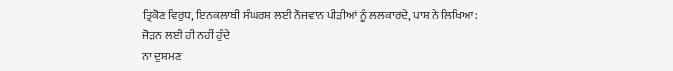ਤ੍ਰਿਕੋਣ ਵਿਰੁਧ, ਇਨਕਲਾਬੀ ਸੰਘਰਸ਼ ਲਈ ਨੌਜਵਾਨ ਪੀੜੀਆਂ ਨੂੰ ਲਲਕਾਰਦੇ, ਪਾਸ਼ ਨੇ ਲਿਖਿਆ:
ਜੋੜਨ ਲਈ ਹੀ ਨਹੀਂ ਹੁੰਦੇ
ਨਾ ਦੁਸ਼ਮਣ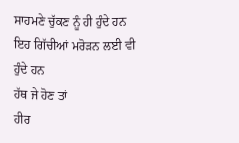ਸਾਹਮਣੇ ਚੁੱਕਣ ਨੂੰ ਹੀ ਹੁੰਦੇ ਹਨ
ਇਹ ਗਿੱਚੀਆਂ ਮਰੋੜਨ ਲਈ ਵੀ ਹੁੰਦੇ ਹਨ
ਹੱਥ ਜੇ ਹੋਣ ਤਾਂ
ਹੀਰ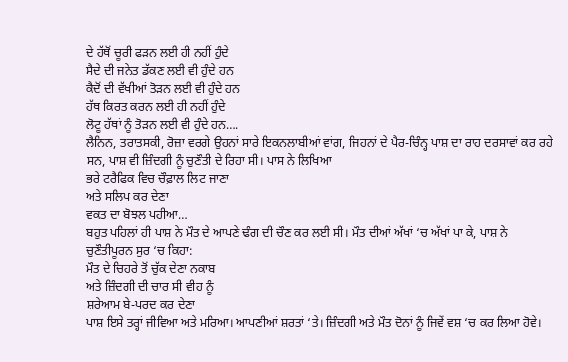ਦੇ ਹੱਥੋਂ ਚੂਰੀ ਫੜਨ ਲਈ ਹੀ ਨਹੀਂ ਹੁੰਦੇ
ਸੈਦੇ ਦੀ ਜਨੇਤ ਡੱਕਣ ਲਈ ਵੀ ਹੁੰਦੇ ਹਨ
ਕੈਦੋਂ ਦੀ ਵੱਖੀਆਂ ਤੋੜਨ ਲਈ ਵੀ ਹੁੰਦੇ ਹਨ
ਹੱਥ ਕਿਰਤ ਕਰਨ ਲਈ ਹੀ ਨਹੀਂ ਹੁੰਦੇ
ਲੋਟੂ ਹੱਥਾਂ ਨੂੰ ਤੋੜਨ ਲਈ ਵੀ ਹੁੰਦੇ ਹਨ….
ਲੈਨਿਨ, ਤਰਾਤਸਕੀ, ਰੋਜ਼ਾ ਵਰਗੇ ਉਹਨਾਂ ਸਾਰੇ ਇਕਨਲਾਬੀਆਂ ਵਾਂਗ, ਜਿਹਨਾਂ ਦੇ ਪੈਰ-ਚਿੰਨ੍ਹ ਪਾਸ਼ ਦਾ ਰਾਹ ਦਰਸਾਵਾਂ ਕਰ ਰਹੇ ਸਨ, ਪਾਸ਼ ਵੀ ਜ਼ਿੰਦਗੀ ਨੂੰ ਚੁਣੌਤੀ ਦੇ ਰਿਹਾ ਸੀ। ਪਾਸ ਨੇ ਲਿਖਿਆ
ਭਰੇ ਟਰੈਫਿਕ ਵਿਚ ਚੌਫ਼ਾਲ ਲਿਟ ਜਾਣਾ
ਅਤੇ ਸਲਿਪ ਕਰ ਦੇਣਾ
ਵਕਤ ਦਾ ਬੋਝਲ ਪਹੀਆ…
ਬਹੁਤ ਪਹਿਲਾਂ ਹੀ ਪਾਸ਼ ਨੇ ਮੌਤ ਦੇ ਆਪਣੇ ਢੰਗ ਦੀ ਚੌਣ ਕਰ ਲਈ ਸੀ। ਮੌਤ ਦੀਆਂ ਅੱਖਾਂ ‘ਚ ਅੱਖਾਂ ਪਾ ਕੇ, ਪਾਸ਼ ਨੇ ਚੁਣੌਤੀਪੂਰਨ ਸੁਰ ‘ਚ ਕਿਹਾ:
ਮੌਤ ਦੇ ਚਿਹਰੇ ਤੋਂ ਚੁੱਕ ਦੇਣਾ ਨਕਾਬ
ਅਤੇ ਜ਼ਿੰਦਗੀ ਦੀ ਚਾਰ ਸੀ ਵੀਹ ਨੂੰ
ਸ਼ਰੇਆਮ ਬੇ-ਪਰਦ ਕਰ ਦੇਣਾ
ਪਾਸ਼ ਇਸੇ ਤਰ੍ਹਾਂ ਜੀਵਿਆ ਅਤੇ ਮਰਿਆ। ਆਪਣੀਆਂ ਸ਼ਰਤਾਂ ‘ਤੇ। ਜ਼ਿੰਦਗੀ ਅਤੇ ਮੌਤ ਦੋਨਾਂ ਨੂੰ ਜਿਵੇਂ ਵਸ਼ ‘ਚ ਕਰ ਲਿਆ ਹੋਵੇ।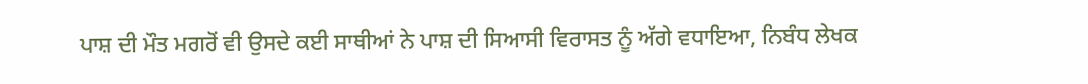ਪਾਸ਼ ਦੀ ਮੌਤ ਮਗਰੋਂ ਵੀ ਉਸਦੇ ਕਈ ਸਾਥੀਆਂ ਨੇ ਪਾਸ਼ ਦੀ ਸਿਆਸੀ ਵਿਰਾਸਤ ਨੂੰ ਅੱਗੇ ਵਧਾਇਆ, ਨਿਬੰਧ ਲੇਖਕ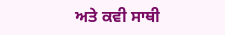ਅਤੇ ਕਵੀ ਸਾਥੀ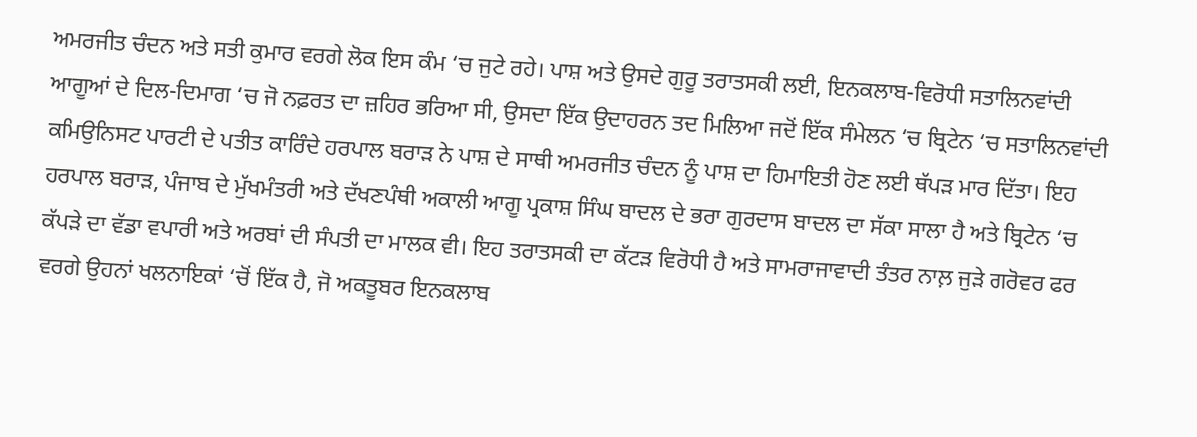ਅਮਰਜੀਤ ਚੰਦਨ ਅਤੇ ਸਤੀ ਕੁਮਾਰ ਵਰਗੇ ਲੋਕ ਇਸ ਕੰਮ ‘ਚ ਜੁਟੇ ਰਹੇ। ਪਾਸ਼ ਅਤੇ ਉਸਦੇ ਗੁਰੂ ਤਰਾਤਸਕੀ ਲਈ, ਇਨਕਲਾਬ-ਵਿਰੋਧੀ ਸਤਾਲਿਨਵਾਂਦੀ ਆਗੂਆਂ ਦੇ ਦਿਲ-ਦਿਮਾਗ ‘ਚ ਜੋ ਨਫ਼ਰਤ ਦਾ ਜ਼ਹਿਰ ਭਰਿਆ ਸੀ, ਉਸਦਾ ਇੱਕ ਉਦਾਹਰਨ ਤਦ ਮਿਲਿਆ ਜਦੋਂ ਇੱਕ ਸੰਮੇਲਨ ‘ਚ ਬ੍ਰਿਟੇਨ ‘ਚ ਸਤਾਲਿਨਵਾਂਦੀ ਕਮਿਉਨਿਸਟ ਪਾਰਟੀ ਦੇ ਪਤੀਤ ਕਾਰਿੰਦੇ ਹਰਪਾਲ ਬਰਾੜ ਨੇ ਪਾਸ਼ ਦੇ ਸਾਥੀ ਅਮਰਜੀਤ ਚੰਦਨ ਨੂੰ ਪਾਸ਼ ਦਾ ਹਿਮਾਇਤੀ ਹੋਣ ਲਈ ਥੱਪੜ ਮਾਰ ਦਿੱਤਾ। ਇਹ ਹਰਪਾਲ ਬਰਾੜ, ਪੰਜਾਬ ਦੇ ਮੁੱਖਮੰਤਰੀ ਅਤੇ ਦੱਖਣਪੰਥੀ ਅਕਾਲੀ ਆਗੂ ਪ੍ਰਕਾਸ਼ ਸਿੰਘ ਬਾਦਲ ਦੇ ਭਰਾ ਗੁਰਦਾਸ ਬਾਦਲ ਦਾ ਸੱਕਾ ਸਾਲਾ ਹੈ ਅਤੇ ਬ੍ਰਿਟੇਨ ‘ਚ ਕੱਪੜੇ ਦਾ ਵੱਡਾ ਵਪਾਰੀ ਅਤੇ ਅਰਬਾਂ ਦੀ ਸੰਪਤੀ ਦਾ ਮਾਲਕ ਵੀ। ਇਹ ਤਰਾਤਸਕੀ ਦਾ ਕੱਟੜ ਵਿਰੋਧੀ ਹੈ ਅਤੇ ਸਾਮਰਾਜਾਵਾਦੀ ਤੰਤਰ ਨਾਲ਼ ਜੁੜੇ ਗਰੋਵਰ ਫਰ ਵਰਗੇ ਉਹਨਾਂ ਖਲਨਾਇਕਾਂ ‘ਚੋਂ ਇੱਕ ਹੈ, ਜੋ ਅਕਤੂਬਰ ਇਨਕਲਾਬ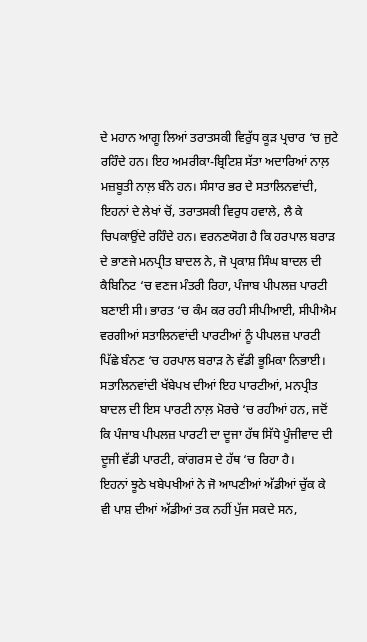ਦੇ ਮਹਾਨ ਆਗੂ ਲਿਆਂ ਤਰਾਤਸਕੀ ਵਿਰੁੱਧ ਕੂੜ ਪ੍ਰਚਾਰ ‘ਚ ਜੁਟੇ ਰਹਿੰਦੇ ਹਨ। ਇਹ ਅਮਰੀਕਾ-ਬ੍ਰਿਟਿਸ਼ ਸੱਤਾ ਅਦਾਰਿਆਂ ਨਾਲ਼ ਮਜ਼ਬੂਤੀ ਨਾਲ਼ ਬੰਨੇ ਹਨ। ਸੰਸਾਰ ਭਰ ਦੇ ਸਤਾਲਿਨਵਾਂਦੀ, ਇਹਨਾਂ ਦੇ ਲੇਖਾਂ ਚੋਂ, ਤਰਾਤਸਕੀ ਵਿਰੁਧ ਹਵਾਲੇ, ਲੈ ਕੇ ਚਿਪਕਾਉਂਦੇ ਰਹਿੰਦੇ ਹਨ। ਵਰਨਣਯੋਗ ਹੈ ਕਿ ਹਰਪਾਲ ਬਰਾੜ ਦੇ ਭਾਣਜੇ ਮਨਪ੍ਰੀਤ ਬਾਦਲ ਨੇ, ਜੋ ਪ੍ਰਕਾਸ਼ ਸਿੰਘ ਬਾਦਲ ਦੀ ਕੈਬਿਨਿਟ ‘ਚ ਵਣਜ ਮੰਤਰੀ ਰਿਹਾ, ਪੰਜਾਬ ਪੀਪਲਜ਼ ਪਾਰਟੀ ਬਣਾਈ ਸੀ। ਭਾਰਤ ‘ਚ ਕੰਮ ਕਰ ਰਹੀ ਸੀਪੀਆਈ, ਸੀਪੀਐਮ ਵਰਗੀਆਂ ਸਤਾਲਿਨਵਾਂਦੀ ਪਾਰਟੀਆਂ ਨੂੰ ਪੀਪਲਜ਼ ਪਾਰਟੀ ਪਿੱਛੇ ਬੰਨਣ ‘ਚ ਹਰਪਾਲ ਬਰਾੜ ਨੇ ਵੱਡੀ ਭੂਮਿਕਾ ਨਿਭਾਈ। ਸਤਾਲਿਨਵਾਂਦੀ ਖੱਬੇਪਖ ਦੀਆਂ ਇਹ ਪਾਰਟੀਆਂ, ਮਨਪ੍ਰੀਤ ਬਾਦਲ ਦੀ ਇਸ ਪਾਰਟੀ ਨਾਲ਼ ਮੋਰਚੇ ‘ਚ ਰਹੀਆਂ ਹਨ, ਜਦੋਂ ਕਿ ਪੰਜਾਬ ਪੀਪਲਜ਼ ਪਾਰਟੀ ਦਾ ਦੂਜਾ ਹੱਥ ਸਿੱਧੇ ਪੂੰਜੀਵਾਦ ਦੀ ਦੂਜੀ ਵੱਡੀ ਪਾਰਟੀ, ਕਾਂਗਰਸ ਦੇ ਹੱਥ ‘ਚ ਰਿਹਾ ਹੈ।
ਇਹਨਾਂ ਝੂਠੇ ਖਬੇਪਖੀਆਂ ਨੇ ਜੋ ਆਪਣੀਆਂ ਅੱਡੀਆਂ ਚੁੱਕ ਕੇ ਵੀ ਪਾਸ਼ ਦੀਆਂ ਅੱਡੀਆਂ ਤਕ ਨਹੀਂ ਪੁੱਜ ਸਕਦੇ ਸਨ,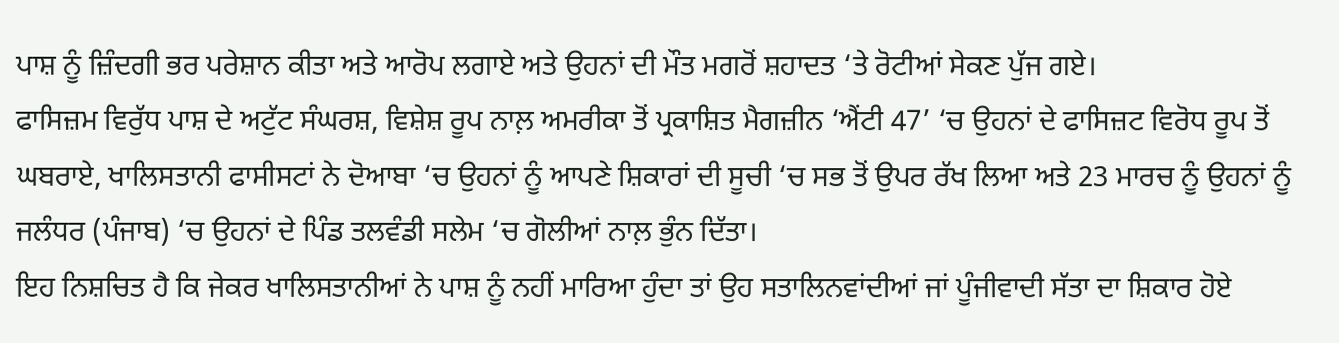ਪਾਸ਼ ਨੂੰ ਜ਼ਿੰਦਗੀ ਭਰ ਪਰੇਸ਼ਾਨ ਕੀਤਾ ਅਤੇ ਆਰੋਪ ਲਗਾਏ ਅਤੇ ਉਹਨਾਂ ਦੀ ਮੌਤ ਮਗਰੋਂ ਸ਼ਹਾਦਤ ‘ਤੇ ਰੋਟੀਆਂ ਸੇਕਣ ਪੁੱਜ ਗਏ।
ਫਾਸਿਜ਼ਮ ਵਿਰੁੱਧ ਪਾਸ਼ ਦੇ ਅਟੁੱਟ ਸੰਘਰਸ਼, ਵਿਸ਼ੇਸ਼ ਰੂਪ ਨਾਲ਼ ਅਮਰੀਕਾ ਤੋਂ ਪ੍ਰਕਾਸ਼ਿਤ ਮੈਗਜ਼ੀਨ ‘ਐਂਟੀ 47’ ‘ਚ ਉਹਨਾਂ ਦੇ ਫਾਸਿਜ਼ਟ ਵਿਰੋਧ ਰੂਪ ਤੋਂ ਘਬਰਾਏ, ਖਾਲਿਸਤਾਨੀ ਫਾਸੀਸਟਾਂ ਨੇ ਦੋਆਬਾ ‘ਚ ਉਹਨਾਂ ਨੂੰ ਆਪਣੇ ਸ਼ਿਕਾਰਾਂ ਦੀ ਸੂਚੀ ‘ਚ ਸਭ ਤੋਂ ਉਪਰ ਰੱਖ ਲਿਆ ਅਤੇ 23 ਮਾਰਚ ਨੂੰ ਉਹਨਾਂ ਨੂੰ ਜਲੰਧਰ (ਪੰਜਾਬ) ‘ਚ ਉਹਨਾਂ ਦੇ ਪਿੰਡ ਤਲਵੰਡੀ ਸਲੇਮ ‘ਚ ਗੋਲੀਆਂ ਨਾਲ਼ ਭੁੰਨ ਦਿੱਤਾ।
ਇਹ ਨਿਸ਼ਚਿਤ ਹੈ ਕਿ ਜੇਕਰ ਖਾਲਿਸਤਾਨੀਆਂ ਨੇ ਪਾਸ਼ ਨੂੰ ਨਹੀਂ ਮਾਰਿਆ ਹੁੰਦਾ ਤਾਂ ਉਹ ਸਤਾਲਿਨਵਾਂਦੀਆਂ ਜਾਂ ਪੂੰਜੀਵਾਦੀ ਸੱਤਾ ਦਾ ਸ਼ਿਕਾਰ ਹੋਏ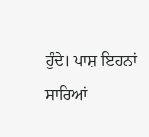ਹੁੰਦੇ। ਪਾਸ਼ ਇਹਨਾਂ ਸਾਰਿਆਂ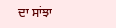ਦਾ ਸਾਂਝਾ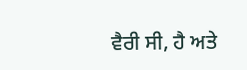ਵੈਰੀ ਸੀ, ਹੈ ਅਤੇ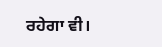ਰਹੇਗਾ ਵੀ।